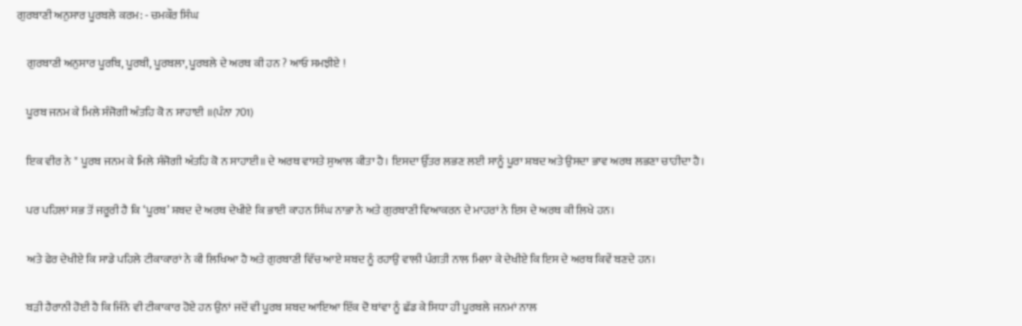ਗੁਰਬਾਣੀ ਅਨੁਸਾਰ ਪੂਰਬਲੇ ਕਰਮ: - ਚਮਕੌਰ ਸਿੰਘ

    ਗੁਰਬਾਣੀ ਅਨੁਸਾਰ ਪੂਰਬਿ, ਪੂਰਬੀ, ਪੂਰਬਲਾ, ਪੂਰਬਲੇ ਦੇ ਅਰਥ ਕੀ ਹਨ ? ਆਓ ਸਮਝੀਏ !

    ਪੂਰਬ ਜਨਮ ਕੇ ਮਿਲੇ ਸੰਜੋਗੀ ਅੰਤਹਿ ਕੋ ਨ ਸਾਹਾਈ ॥(ਪੰਨਾ 701)

    ਇਕ ਵੀਰ ਨੇ " ਪੂਰਬ ਜਨਮ ਕੇ ਮਿਲੇ ਸੰਜੋਗੀ ਅੰਤਹਿ ਕੋ ਨ ਸਾਹਾਈ॥ ਦੇ ਅਰਥ ਵਾਸਤੇ ਸੁਆਲ ਕੀਤਾ ਹੈ। ਇਸਦਾ ਉੱਤਰ ਲਭਣ ਲਈ ਸਾਨੂੰ ਪੂਰਾ ਸ਼ਬਦ ਅਤੇ ਉਸਦਾ ਭਾਵ ਅਰਥ ਲਭਣਾ ਚਾਹੀਦਾ ਹੈ।

    ਪਰ ਪਹਿਲਾਂ ਸਭ ਤੋਂ ਜਰੂਰੀ ਹੈ ਕਿ ‘ਪੂਰਬ’ ਸ਼ਬਦ ਦੇ ਅਰਥ ਦੇਖੀਏ ਕਿ ਭਾਈ ਕਾਹਨ ਸਿੰਘ ਨਾਭਾ ਨੇ ਅਤੇ ਗੁਰਬਾਣੀ ਵਿਆਕਰਨ ਦੇ ਮਾਹਰਾਂ ਨੇ ਇਸ ਦੇ ਅਰਥ ਕੀ ਲਿਖੇ ਹਨ।

    ਅਤੇ ਫੇਰ ਦੇਖੀਏ ਕਿ ਸਾਡੇ ਪਹਿਲੇ ਟੀਕਾਕਾਰਾਂ ਨੇ ਕੀ ਲਿਖਿਆ ਹੈ ਅਤੇ ਗੁਰਬਾਣੀ ਵਿੱਚ ਆਏ ਸ਼ਬਦ ਨੂੰ ਰਹਾਉ ਵਾਲੀ ਪੰਗਤੀ ਨਾਲ ਮਿਲਾ ਕੇ ਦੇਖੀਏ ਕਿ ਇਸ ਦੇ ਅਰਥ ਕਿਵੇਂ ਬਣਦੇ ਹਨ।

    ਬੜੀ ਹੈਰਾਨੀ ਹੋਈ ਹੈ ਕਿ ਜਿੰਨੇ ਵੀ ਟੀਕਾਕਾਰ ਹੋਏ ਹਨ ਉਨਾਂ ਜਦੋਂ ਵੀ ਪੂਰਬ ਸ਼ਬਦ ਆਇਆ ਇੱਕ ਦੋ ਥਾਂਵਾ ਨੂੰ ਛੱਡ ਕੇ ਸਿਧਾ ਹੀ ਪੂਰਬਲੇ ਜਨਮਾਂ ਨਾਲ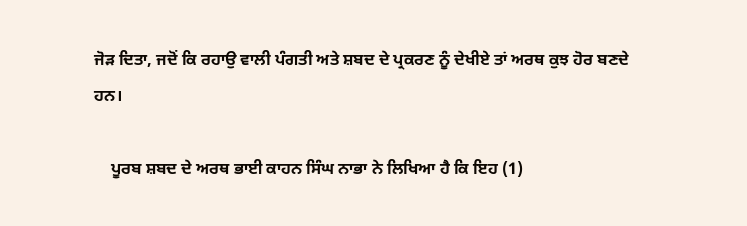ਜੋੜ ਦਿਤਾ, ਜਦੋਂ ਕਿ ਰਹਾਉ ਵਾਲੀ ਪੰਗਤੀ ਅਤੇ ਸ਼ਬਦ ਦੇ ਪ੍ਰਕਰਣ ਨੂੰ ਦੇਖੀਏ ਤਾਂ ਅਰਥ ਕੁਝ ਹੋਰ ਬਣਦੇ ਹਨ।

    ਪੂਰਬ ਸ਼ਬਦ ਦੇ ਅਰਥ ਭਾਈ ਕਾਹਨ ਸਿੰਘ ਨਾਭਾ ਨੇ ਲਿਖਿਆ ਹੈ ਕਿ ਇਹ (1)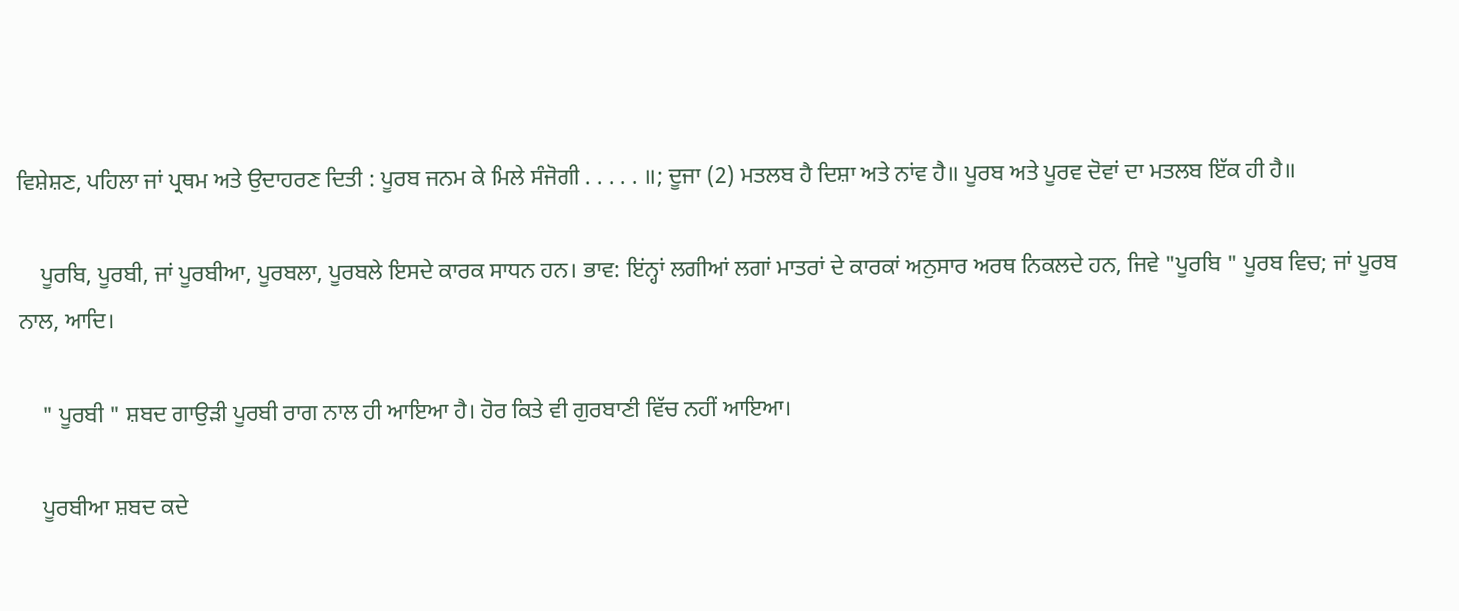ਵਿਸ਼ੇਸ਼ਣ, ਪਹਿਲਾ ਜਾਂ ਪ੍ਰਥਮ ਅਤੇ ਉਦਾਹਰਣ ਦਿਤੀ : ਪੂਰਬ ਜਨਮ ਕੇ ਮਿਲੇ ਸੰਜੋਗੀ . . . . . ॥; ਦੂਜਾ (2) ਮਤਲਬ ਹੈ ਦਿਸ਼ਾ ਅਤੇ ਨਾਂਵ ਹੈ॥ ਪੂਰਬ ਅਤੇ ਪੂਰਵ ਦੋਵਾਂ ਦਾ ਮਤਲਬ ਇੱਕ ਹੀ ਹੈ॥

    ਪੂਰਬਿ, ਪੂਰਬੀ, ਜਾਂ ਪੂਰਬੀਆ, ਪੂਰਬਲਾ, ਪੂਰਬਲੇ ਇਸਦੇ ਕਾਰਕ ਸਾਧਨ ਹਨ। ਭਾਵ: ਇਂਨ੍ਹਾਂ ਲਗੀਆਂ ਲਗਾਂ ਮਾਤਰਾਂ ਦੇ ਕਾਰਕਾਂ ਅਨੁਸਾਰ ਅਰਥ ਨਿਕਲਦੇ ਹਨ, ਜਿਵੇ "ਪੂਰਬਿ " ਪੂਰਬ ਵਿਚ; ਜਾਂ ਪੂਰਬ ਨਾਲ, ਆਦਿ।

    " ਪੂਰਬੀ " ਸ਼ਬਦ ਗਾਉੜੀ ਪੂਰਬੀ ਰਾਗ ਨਾਲ ਹੀ ਆਇਆ ਹੈ। ਹੋਰ ਕਿਤੇ ਵੀ ਗੁਰਬਾਣੀ ਵਿੱਚ ਨਹੀਂ ਆਇਆ।

    ਪੂਰਬੀਆ ਸ਼ਬਦ ਕਦੇ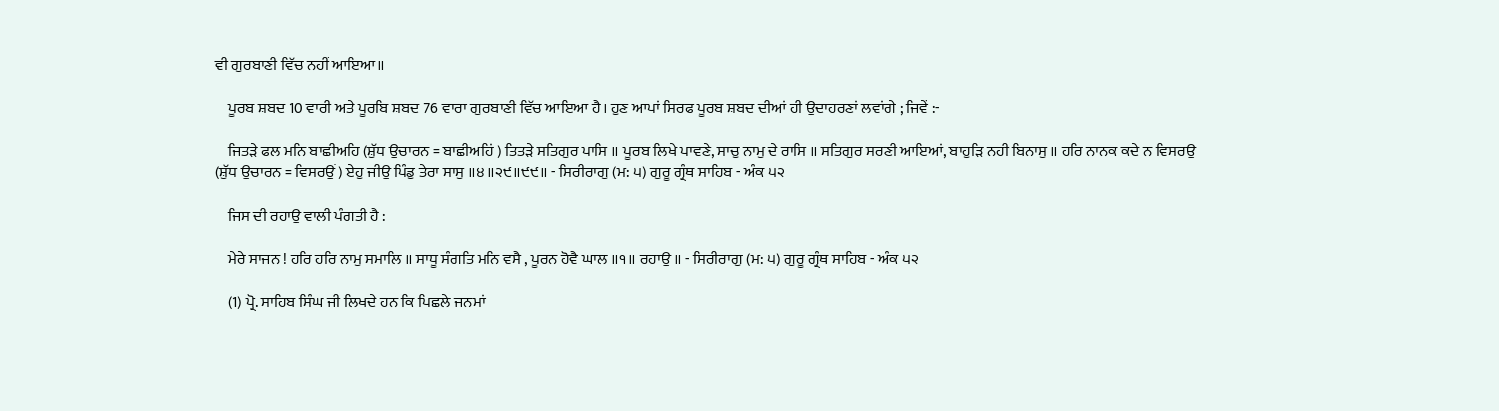ਵੀ ਗੁਰਬਾਣੀ ਵਿੱਚ ਨਹੀਂ ਆਇਆ॥

    ਪੂਰਬ ਸ਼ਬਦ 10 ਵਾਰੀ ਅਤੇ ਪੂਰਬਿ ਸ਼ਬਦ 76 ਵਾਰਾ ਗੁਰਬਾਣੀ ਵਿੱਚ ਆਇਆ ਹੈ। ਹੁਣ ਆਪਾਂ ਸਿਰਫ ਪੂਰਬ ਸ਼ਬਦ ਦੀਆਂ ਹੀ ਉਦਾਹਰਣਾਂ ਲਵਾਂਗੇ ; ਜਿਵੇਂ :-

    ਜਿਤੜੇ ਫਲ ਮਨਿ ਬਾਛੀਅਹਿ (ਸ਼ੁੱਧ ਉਚਾਰਨ = ਬਾਛੀਅਹਿਂ ) ਤਿਤੜੇ ਸਤਿਗੁਰ ਪਾਸਿ ॥ ਪੂਰਬ ਲਿਖੇ ਪਾਵਣੇ, ਸਾਚੁ ਨਾਮੁ ਦੇ ਰਾਸਿ ॥ ਸਤਿਗੁਰ ਸਰਣੀ ਆਇਆਂ, ਬਾਹੁੜਿ ਨਹੀ ਬਿਨਾਸੁ ॥ ਹਰਿ ਨਾਨਕ ਕਦੇ ਨ ਵਿਸਰਉ (ਸ਼ੁੱਧ ਉਚਾਰਨ = ਵਿਸਰਉਂ ) ਏਹੁ ਜੀਉ ਪਿੰਡੁ ਤੇਰਾ ਸਾਸੁ ॥੪॥੨੯॥੯੯॥ - ਸਿਰੀਰਾਗੁ (ਮ: ੫) ਗੁਰੂ ਗ੍ਰੰਥ ਸਾਹਿਬ - ਅੰਕ ੫੨

    ਜਿਸ ਦੀ ਰਹਾਉ ਵਾਲੀ ਪੰਗਤੀ ਹੈ :

    ਮੇਰੇ ਸਾਜਨ ! ਹਰਿ ਹਰਿ ਨਾਮੁ ਸਮਾਲਿ ॥ ਸਾਧੂ ਸੰਗਤਿ ਮਨਿ ਵਸੈ , ਪੂਰਨ ਹੋਵੈ ਘਾਲ ॥੧॥ ਰਹਾਉ ॥ - ਸਿਰੀਰਾਗੁ (ਮ: ੫) ਗੁਰੂ ਗ੍ਰੰਥ ਸਾਹਿਬ - ਅੰਕ ੫੨

    (1) ਪ੍ਰੋ. ਸਾਹਿਬ ਸਿੰਘ ਜੀ ਲਿਖਦੇ ਹਨ ਕਿ ਪਿਛਲੇ ਜਨਮਾਂ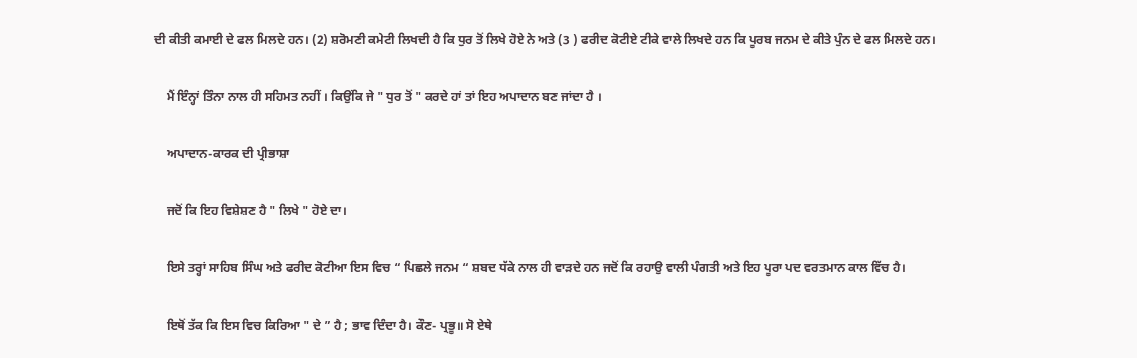ਦੀ ਕੀਤੀ ਕਮਾਈ ਦੇ ਫਲ ਮਿਲਦੇ ਹਨ। (2) ਸ਼ਰੋਮਣੀ ਕਮੇਟੀ ਲਿਖਦੀ ਹੈ ਕਿ ਧੁਰ ਤੋਂ ਲਿਖੇ ਹੋਏ ਨੇ ਅਤੇ (3 ) ਫਰੀਦ ਕੋਟੀਏ ਟੀਕੇ ਵਾਲੇ ਲਿਖਦੇ ਹਨ ਕਿ ਪੂਰਬ ਜਨਮ ਦੇ ਕੀਤੇ ਪੁੰਨ ਦੇ ਫਲ ਮਿਲਦੇ ਹਨ।

    ਮੈਂ ਇੰਨ੍ਹਾਂ ਤਿੰਨਾ ਨਾਲ ਹੀ ਸਹਿਮਤ ਨਹੀਂ । ਕਿਉਂਕਿ ਜੇ " ਧੁਰ ਤੋਂ " ਕਰਦੇ ਹਾਂ ਤਾਂ ਇਹ ਅਪਾਦਾਨ ਬਣ ਜਾਂਦਾ ਹੈ ।

    ਅਪਾਦਾਨ-ਕਾਰਕ ਦੀ ਪ੍ਰੀਭਾਸ਼ਾ

    ਜਦੋਂ ਕਿ ਇਹ ਵਿਸ਼ੇਸ਼ਣ ਹੈ " ਲਿਖੇ " ਹੋਏ ਦਾ।

    ਇਸੇ ਤਰ੍ਹਾਂ ਸਾਹਿਬ ਸਿੰਘ ਅਤੇ ਫਰੀਦ ਕੋਟੀਆ ਇਸ ਵਿਚ “ ਪਿਛਲੇ ਜਨਮ “ ਸ਼ਬਦ ਧੱਕੇ ਨਾਲ ਹੀ ਵਾੜਦੇ ਹਨ ਜਦੋਂ ਕਿ ਰਹਾਉ ਵਾਲੀ ਪੰਗਤੀ ਅਤੇ ਇਹ ਪੂਰਾ ਪਦ ਵਰਤਮਾਨ ਕਾਲ ਵਿੱਚ ਹੈ।

    ਇਥੋਂ ਤੱਕ ਕਿ ਇਸ ਵਿਚ ਕਿਰਿਆ " ਦੇ ” ਹੈ ; ਭਾਵ ਦਿੰਦਾ ਹੈ। ਕੌਣ- ਪ੍ਰਭੂ॥ ਸੋ ਏਥੇ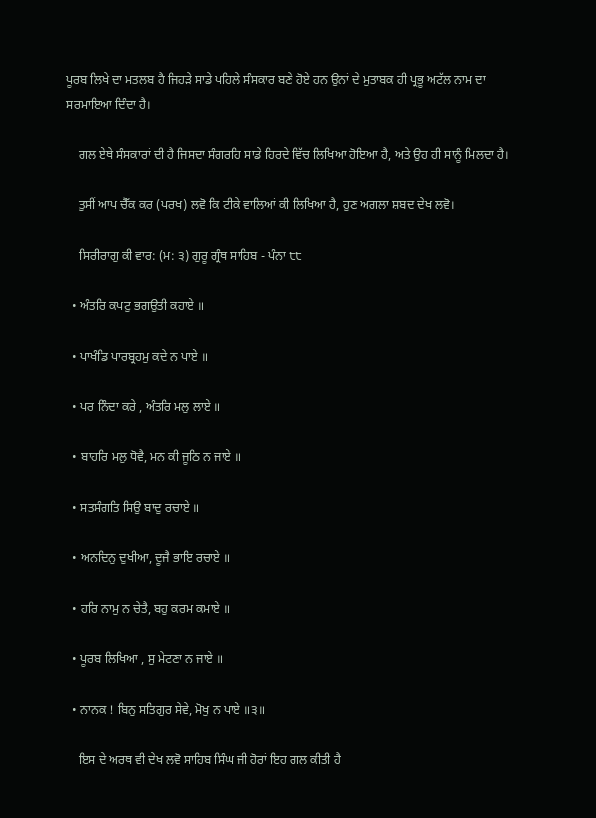ਪੂਰਬ ਲਿਖੇ ਦਾ ਮਤਲਬ ਹੈ ਜਿਹੜੇ ਸਾਡੇ ਪਹਿਲੇ ਸੰਸਕਾਰ ਬਣੇ ਹੋਏ ਹਨ ਉਨਾਂ ਦੇ ਮੁਤਾਬਕ ਹੀ ਪ੍ਰਭੂ ਅਟੱਲ ਨਾਮ ਦਾ ਸਰਮਾਇਆ ਦਿੰਦਾ ਹੈ।

    ਗਲ ਏਥੇ ਸੰਸਕਾਰਾਂ ਦੀ ਹੈ ਜਿਸਦਾ ਸੰਗਰਹਿ ਸਾਡੇ ਹਿਰਦੇ ਵਿੱਚ ਲਿਖਿਆ ਹੋਇਆ ਹੈ, ਅਤੇ ਉਹ ਹੀ ਸਾਨੂੰ ਮਿਲਦਾ ਹੈ।

    ਤੁਸੀਂ ਆਪ ਚੈੱਕ ਕਰ (ਪਰਖ) ਲਵੋ ਕਿ ਟੀਕੇ ਵਾਲਿਆਂ ਕੀ ਲਿਖਿਆ ਹੈ, ਹੁਣ ਅਗਲਾ ਸ਼ਬਦ ਦੇਖ ਲਵੋ।

    ਸਿਰੀਰਾਗੁ ਕੀ ਵਾਰ: (ਮ: ੩) ਗੁਰੂ ਗ੍ਰੰਥ ਸਾਹਿਬ - ਪੰਨਾ ੮੮

  • ਅੰਤਰਿ ਕਪਟੁ ਭਗਉਤੀ ਕਹਾਏ ॥

  • ਪਾਖੰਡਿ ਪਾਰਬ੍ਰਹਮੁ ਕਦੇ ਨ ਪਾਏ ॥

  • ਪਰ ਨਿੰਦਾ ਕਰੇ , ਅੰਤਰਿ ਮਲੁ ਲਾਏ ॥

  • ਬਾਹਰਿ ਮਲੁ ਧੋਵੈ, ਮਨ ਕੀ ਜੂਠਿ ਨ ਜਾਏ ॥

  • ਸਤਸੰਗਤਿ ਸਿਉ ਬਾਦੁ ਰਚਾਏ ॥

  • ਅਨਦਿਨੁ ਦੁਖੀਆ, ਦੂਜੈ ਭਾਇ ਰਚਾਏ ॥

  • ਹਰਿ ਨਾਮੁ ਨ ਚੇਤੈ, ਬਹੁ ਕਰਮ ਕਮਾਏ ॥

  • ਪੂਰਬ ਲਿਖਿਆ , ਸੁ ਮੇਟਣਾ ਨ ਜਾਏ ॥

  • ਨਾਨਕ ! ਬਿਨੁ ਸਤਿਗੁਰ ਸੇਵੇ, ਮੋਖੁ ਨ ਪਾਏ ॥੩॥

    ਇਸ ਦੇ ਅਰਥ ਵੀ ਦੇਖ ਲਵੋ ਸਾਹਿਬ ਸਿੰਘ ਜੀ ਹੋਰਾਂ ਇਹ ਗਲ ਕੀਤੀ ਹੈ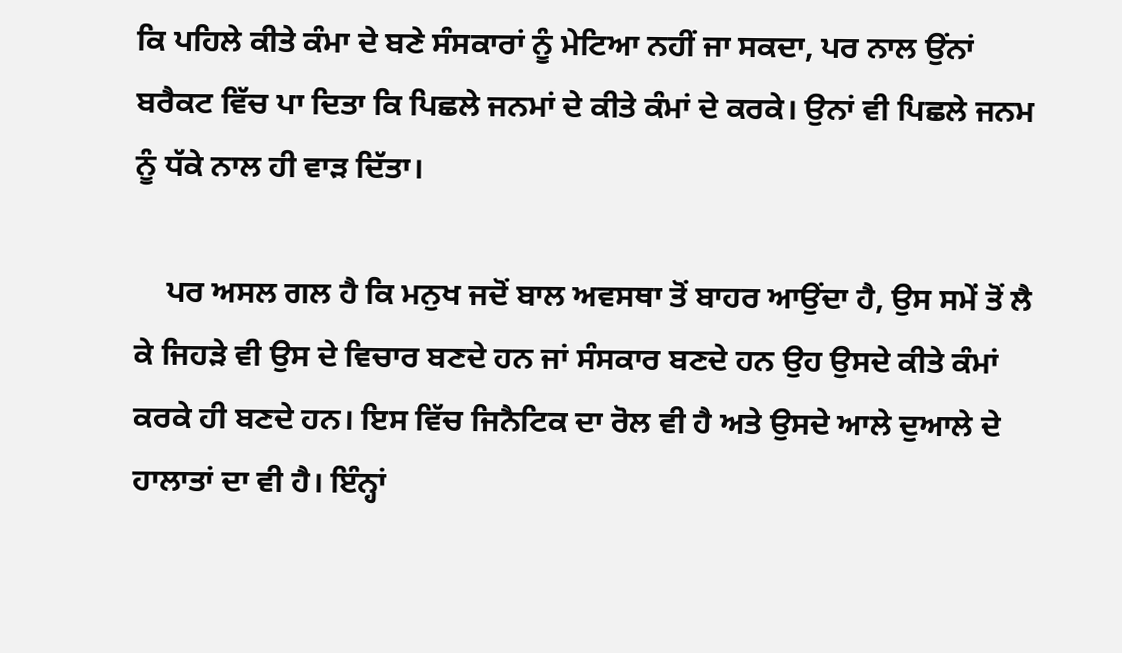ਕਿ ਪਹਿਲੇ ਕੀਤੇ ਕੰਮਾ ਦੇ ਬਣੇ ਸੰਸਕਾਰਾਂ ਨੂੰ ਮੇਟਿਆ ਨਹੀਂ ਜਾ ਸਕਦਾ, ਪਰ ਨਾਲ ਉਂਨਾਂ ਬਰੈਕਟ ਵਿੱਚ ਪਾ ਦਿਤਾ ਕਿ ਪਿਛਲੇ ਜਨਮਾਂ ਦੇ ਕੀਤੇ ਕੰਮਾਂ ਦੇ ਕਰਕੇ। ਉਨਾਂ ਵੀ ਪਿਛਲੇ ਜਨਮ ਨੂੰ ਧੱਕੇ ਨਾਲ ਹੀ ਵਾੜ ਦਿੱਤਾ।

    ਪਰ ਅਸਲ ਗਲ ਹੈ ਕਿ ਮਨੁਖ ਜਦੋਂ ਬਾਲ ਅਵਸਥਾ ਤੋਂ ਬਾਹਰ ਆਉਂਦਾ ਹੈ, ਉਸ ਸਮੇਂ ਤੋਂ ਲੈ ਕੇ ਜਿਹੜੇ ਵੀ ਉਸ ਦੇ ਵਿਚਾਰ ਬਣਦੇ ਹਨ ਜਾਂ ਸੰਸਕਾਰ ਬਣਦੇ ਹਨ ਉਹ ਉਸਦੇ ਕੀਤੇ ਕੰਮਾਂ ਕਰਕੇ ਹੀ ਬਣਦੇ ਹਨ। ਇਸ ਵਿੱਚ ਜਿਨੈਟਿਕ ਦਾ ਰੋਲ ਵੀ ਹੈ ਅਤੇ ਉਸਦੇ ਆਲੇ ਦੁਆਲੇ ਦੇ ਹਾਲਾਤਾਂ ਦਾ ਵੀ ਹੈ। ਇੰਨ੍ਹਾਂ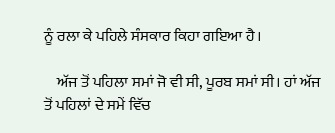ਨੂੰ ਰਲਾ ਕੇ ਪਹਿਲੇ ਸੰਸਕਾਰ ਕਿਹਾ ਗਇਆ ਹੈ।

    ਅੱਜ ਤੋਂ ਪਹਿਲਾ ਸਮਾਂ ਜੋ ਵੀ ਸੀ, ਪੂਰਬ ਸਮਾਂ ਸੀ। ਹਾਂ ਅੱਜ ਤੋਂ ਪਹਿਲਾਂ ਦੇ ਸਮੇਂ ਵਿੱਚ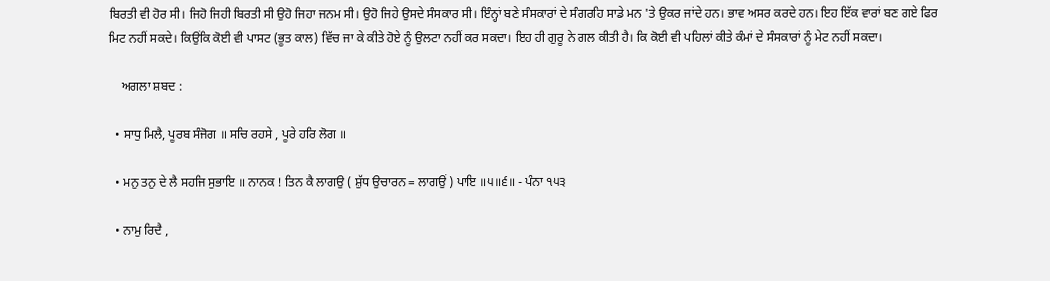ਬਿਰਤੀ ਵੀ ਹੋਰ ਸੀ। ਜਿਹੋ ਜਿਹੀ ਬਿਰਤੀ ਸੀ ਉਹੋ ਜਿਹਾ ਜਨਮ ਸੀ। ਉਹੋ ਜਿਹੇ ਉਸਦੇ ਸੰਸਕਾਰ ਸੀ। ਇੰਨ੍ਹਾਂ ਬਣੇ ਸੰਸਕਾਰਾਂ ਦੇ ਸੰਗਰਹਿ ਸਾਡੇ ਮਨ 'ਤੇ ਉਕਰ ਜਾਂਦੇ ਹਨ। ਭਾਵ ਅਸਰ ਕਰਦੇ ਹਨ। ਇਹ ਇੱਕ ਵਾਰਾਂ ਬਣ ਗਏ ਫਿਰ ਮਿਟ ਨਹੀਂ ਸਕਦੇ। ਕਿਉਂਕਿ ਕੋਈ ਵੀ ਪਾਸਟ (ਭੂਤ ਕਾਲ) ਵਿੱਚ ਜਾ ਕੇ ਕੀਤੇ ਹੋਏ ਨੂੰ ਉਲਟਾ ਨਹੀਂ ਕਰ ਸਕਦਾ। ਇਹ ਹੀ ਗੁਰੂ ਨੇ ਗਲ ਕੀਤੀ ਹੈ। ਕਿ ਕੋਈ ਵੀ ਪਹਿਲਾਂ ਕੀਤੇ ਕੰਮਾਂ ਦੇ ਸੰਸਕਾਰਾਂ ਨੂੰ ਮੇਟ ਨਹੀਂ ਸਕਦਾ।

    ਅਗਲਾ ਸ਼ਬਦ :

  • ਸਾਧੁ ਮਿਲੈ, ਪੂਰਬ ਸੰਜੋਗ ॥ ਸਚਿ ਰਹਸੇ , ਪੂਰੇ ਹਰਿ ਲੋਗ ॥

  • ਮਨੁ ਤਨੁ ਦੇ ਲੈ ਸਹਜਿ ਸੁਭਾਇ ॥ ਨਾਨਕ ! ਤਿਨ ਕੈ ਲਾਗਉ ( ਸ਼ੁੱਧ ਉਚਾਰਨ = ਲਾਗਉਂ ) ਪਾਇ ॥੫॥੬॥ - ਪੰਨਾ ੧੫੩

  • ਨਾਮੁ ਰਿਦੈ ,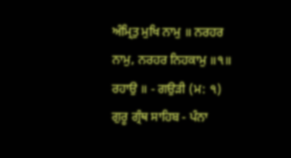ਅੰਮ੍ਰਿਤੁ ਮੁਖਿ ਨਾਮੁ ॥ ਨਰਹਰ ਨਾਮੁ, ਨਰਹਰ ਨਿਹਕਾਮੁ ॥੧॥ ਰਹਾਉ ॥ - ਗਉੜੀ (ਮ: ੧) ਗੁਰੂ ਗ੍ਰੰਥ ਸਾਹਿਬ - ਪੰਨਾ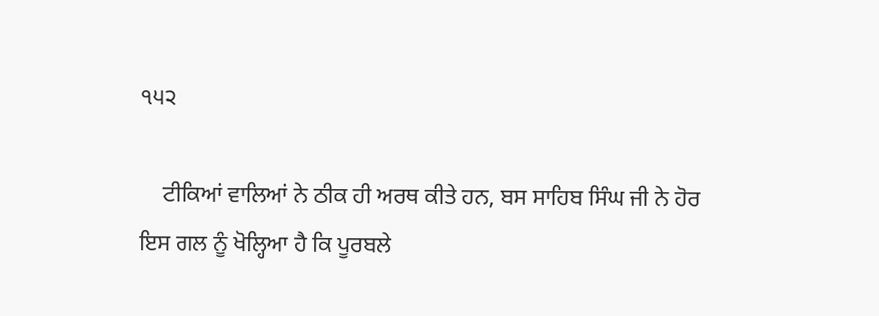੧੫੨

    ਟੀਕਿਆਂ ਵਾਲਿਆਂ ਨੇ ਠੀਕ ਹੀ ਅਰਥ ਕੀਤੇ ਹਨ, ਬਸ ਸਾਹਿਬ ਸਿੰਘ ਜੀ ਨੇ ਹੋਰ ਇਸ ਗਲ ਨੂੰ ਖੋਲ੍ਹਿਆ ਹੈ ਕਿ ਪੂਰਬਲੇ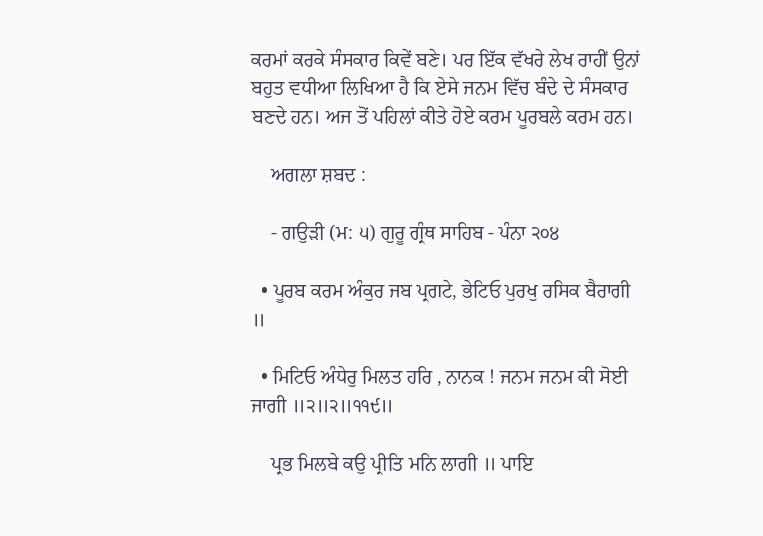ਕਰਮਾਂ ਕਰਕੇ ਸੰਸਕਾਰ ਕਿਵੇਂ ਬਣੇ। ਪਰ ਇੱਕ ਵੱਖਰੇ ਲੇਖ ਰਾਹੀਂ ਉਨਾਂ ਬਹੁਤ ਵਧੀਆ ਲਿਖਿਆ ਹੈ ਕਿ ਏਸੇ ਜਨਮ ਵਿੱਚ ਬੰਦੇ ਦੇ ਸੰਸਕਾਰ ਬਣਦੇ ਹਨ। ਅਜ ਤੋਂ ਪਹਿਲਾਂ ਕੀਤੇ ਹੋਏ ਕਰਮ ਪੂਰਬਲੇ ਕਰਮ ਹਨ।

    ਅਗਲਾ ਸ਼ਬਦ :

    - ਗਉੜੀ (ਮ: ੫) ਗੁਰੂ ਗ੍ਰੰਥ ਸਾਹਿਬ - ਪੰਨਾ ੨੦੪

  • ਪੂਰਬ ਕਰਮ ਅੰਕੁਰ ਜਬ ਪ੍ਰਗਟੇ, ਭੇਟਿਓ ਪੁਰਖੁ ਰਸਿਕ ਬੈਰਾਗੀ ॥

  • ਮਿਟਿਓ ਅੰਧੇਰੁ ਮਿਲਤ ਹਰਿ , ਨਾਨਕ ! ਜਨਮ ਜਨਮ ਕੀ ਸੋਈ ਜਾਗੀ ॥੨॥੨॥੧੧੯॥

    ਪ੍ਰਭ ਮਿਲਬੇ ਕਉ ਪ੍ਰੀਤਿ ਮਨਿ ਲਾਗੀ ॥ ਪਾਇ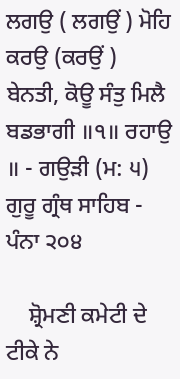ਲਗਉ ( ਲਗਉਂ ) ਮੋਹਿ ਕਰਉ (ਕਰਉਂ ) ਬੇਨਤੀ, ਕੋਊ ਸੰਤੁ ਮਿਲੈ ਬਡਭਾਗੀ ॥੧॥ ਰਹਾਉ ॥ - ਗਉੜੀ (ਮ: ੫) ਗੁਰੂ ਗ੍ਰੰਥ ਸਾਹਿਬ - ਪੰਨਾ ੨੦੪

    ਸ਼੍ਰੋਮਣੀ ਕਮੇਟੀ ਦੇ ਟੀਕੇ ਨੇ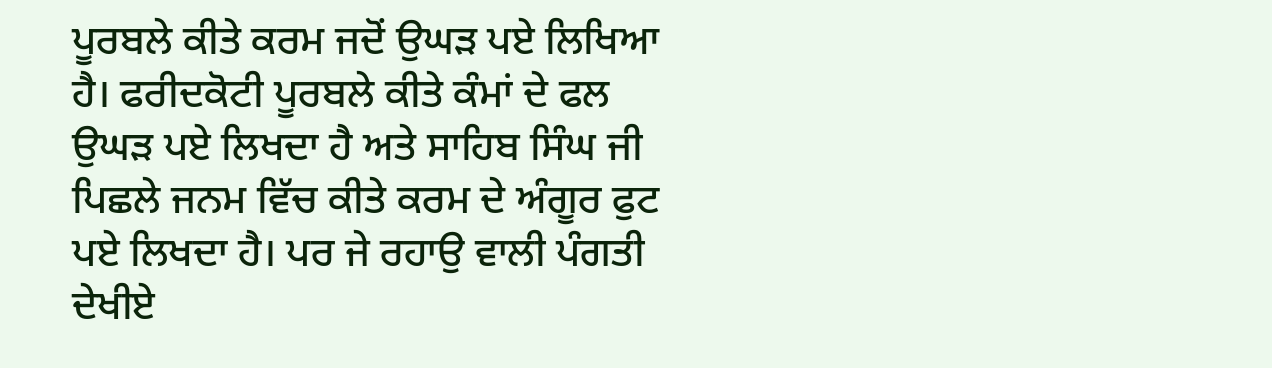ਪੂਰਬਲੇ ਕੀਤੇ ਕਰਮ ਜਦੋਂ ਉਘੜ ਪਏ ਲਿਖਿਆ ਹੈ। ਫਰੀਦਕੋਟੀ ਪੂਰਬਲੇ ਕੀਤੇ ਕੰਮਾਂ ਦੇ ਫਲ ਉਘੜ ਪਏ ਲਿਖਦਾ ਹੈ ਅਤੇ ਸਾਹਿਬ ਸਿੰਘ ਜੀ ਪਿਛਲੇ ਜਨਮ ਵਿੱਚ ਕੀਤੇ ਕਰਮ ਦੇ ਅੰਗੂਰ ਫੁਟ ਪਏ ਲਿਖਦਾ ਹੈ। ਪਰ ਜੇ ਰਹਾਉ ਵਾਲੀ ਪੰਗਤੀ ਦੇਖੀਏ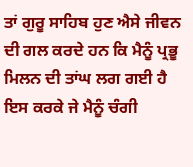ਤਾਂ ਗੁਰੂ ਸਾਹਿਬ ਹੁਣ ਐਸੇ ਜੀਵਨ ਦੀ ਗਲ ਕਰਦੇ ਹਨ ਕਿ ਮੈਨੂੰ ਪ੍ਰਭੂ ਮਿਲਨ ਦੀ ਤਾਂਘ ਲਗ ਗਈ ਹੈ ਇਸ ਕਰਕੇ ਜੇ ਮੈਨੂੰ ਚੰਗੀ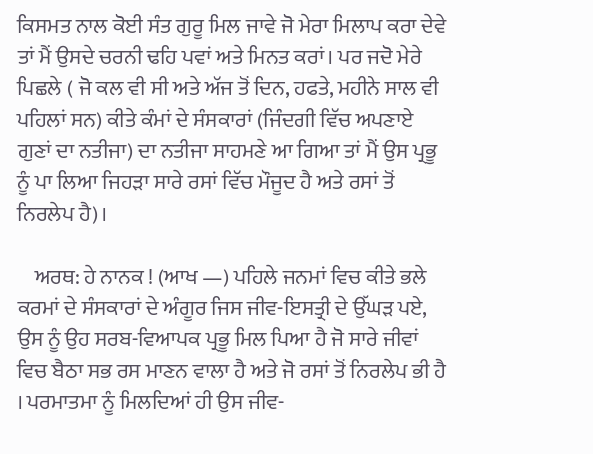ਕਿਸਮਤ ਨਾਲ ਕੋਈ ਸੰਤ ਗੁਰੂ ਮਿਲ ਜਾਵੇ ਜੋ ਮੇਰਾ ਮਿਲਾਪ ਕਰਾ ਦੇਵੇ ਤਾਂ ਮੈਂ ਉਸਦੇ ਚਰਨੀ ਢਹਿ ਪਵਾਂ ਅਤੇ ਮਿਨਤ ਕਰਾਂ। ਪਰ ਜਦੋ ਮੇਰੇ ਪਿਛਲੇ ( ਜੋ ਕਲ ਵੀ ਸੀ ਅਤੇ ਅੱਜ ਤੋਂ ਦਿਨ, ਹਫਤੇ, ਮਹੀਨੇ ਸਾਲ ਵੀ ਪਹਿਲਾਂ ਸਨ) ਕੀਤੇ ਕੰਮਾਂ ਦੇ ਸੰਸਕਾਰਾਂ (ਜਿੰਦਗੀ ਵਿੱਚ ਅਪਣਾਏ ਗੁਣਾਂ ਦਾ ਨਤੀਜਾ) ਦਾ ਨਤੀਜਾ ਸਾਹਮਣੇ ਆ ਗਿਆ ਤਾਂ ਮੈਂ ਉਸ ਪ੍ਰਭੂ ਨੂੰ ਪਾ ਲਿਆ ਜਿਹੜਾ ਸਾਰੇ ਰਸਾਂ ਵਿੱਚ ਮੌਜੂਦ ਹੈ ਅਤੇ ਰਸਾਂ ਤੋਂ ਨਿਰਲੇਪ ਹੈ)।

    ਅਰਥ: ਹੇ ਨਾਨਕ ! (ਆਖ —) ਪਹਿਲੇ ਜਨਮਾਂ ਵਿਚ ਕੀਤੇ ਭਲੇ ਕਰਮਾਂ ਦੇ ਸੰਸਕਾਰਾਂ ਦੇ ਅੰਗੂਰ ਜਿਸ ਜੀਵ-ਇਸਤ੍ਰੀ ਦੇ ਉੱਘੜ ਪਏ, ਉਸ ਨੂੰ ਉਹ ਸਰਬ-ਵਿਆਪਕ ਪ੍ਰਭੂ ਮਿਲ ਪਿਆ ਹੈ ਜੋ ਸਾਰੇ ਜੀਵਾਂ ਵਿਚ ਬੈਠਾ ਸਭ ਰਸ ਮਾਣਨ ਵਾਲਾ ਹੈ ਅਤੇ ਜੋ ਰਸਾਂ ਤੋਂ ਨਿਰਲੇਪ ਭੀ ਹੈ । ਪਰਮਾਤਮਾ ਨੂੰ ਮਿਲਦਿਆਂ ਹੀ ਉਸ ਜੀਵ-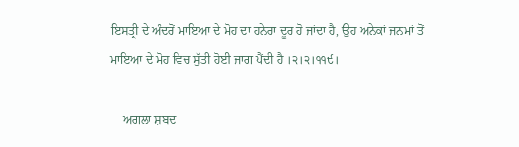ਇਸਤ੍ਰੀ ਦੇ ਅੰਦਰੋਂ ਮਾਇਆ ਦੇ ਮੋਹ ਦਾ ਹਨੇਰਾ ਦੂਰ ਹੋ ਜਾਂਦਾ ਹੈ, ਉਹ ਅਨੇਕਾਂ ਜਨਮਾਂ ਤੋਂ ਮਾਇਆ ਦੇ ਮੋਹ ਵਿਚ ਸੁੱਤੀ ਹੋਈ ਜਾਗ ਪੈਂਦੀ ਹੈ ।੨।੨।੧੧੯।

    ਅਗਲਾ ਸ਼ਬਦ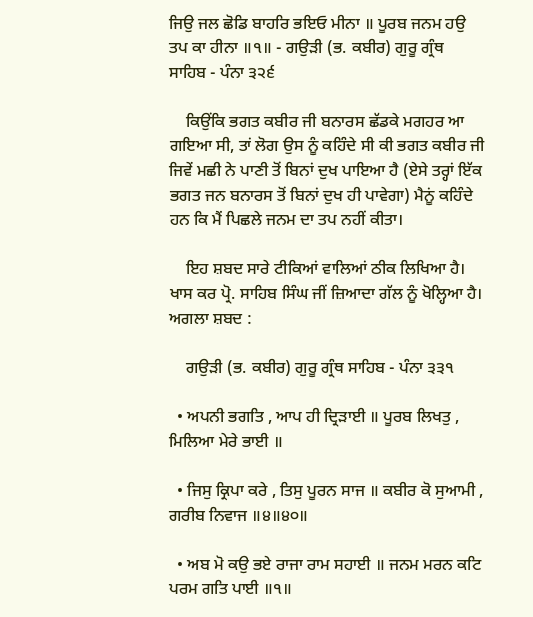ਜਿਉ ਜਲ ਛੋਡਿ ਬਾਹਰਿ ਭਇਓ ਮੀਨਾ ॥ ਪੂਰਬ ਜਨਮ ਹਉ ਤਪ ਕਾ ਹੀਨਾ ॥੧॥ - ਗਉੜੀ (ਭ. ਕਬੀਰ) ਗੁਰੂ ਗ੍ਰੰਥ ਸਾਹਿਬ - ਪੰਨਾ ੩੨੬

    ਕਿਉਂਕਿ ਭਗਤ ਕਬੀਰ ਜੀ ਬਨਾਰਸ ਛੱਡਕੇ ਮਗਹਰ ਆ ਗਇਆ ਸੀ, ਤਾਂ ਲੋਗ ਉਸ ਨੂੰ ਕਹਿੰਦੇ ਸੀ ਕੀ ਭਗਤ ਕਬੀਰ ਜੀ ਜਿਵੇਂ ਮਛੀ ਨੇ ਪਾਣੀ ਤੋਂ ਬਿਨਾਂ ਦੁਖ ਪਾਇਆ ਹੈ (ਏਸੇ ਤਰ੍ਹਾਂ ਇੱਕ ਭਗਤ ਜਨ ਬਨਾਰਸ ਤੋਂ ਬਿਨਾਂ ਦੁਖ ਹੀ ਪਾਵੇਗਾ) ਮੈਨੂਂ ਕਹਿੰਦੇ ਹਨ ਕਿ ਮੈਂ ਪਿਛਲੇ ਜਨਮ ਦਾ ਤਪ ਨਹੀਂ ਕੀਤਾ।

    ਇਹ ਸ਼ਬਦ ਸਾਰੇ ਟੀਕਿਆਂ ਵਾਲਿਆਂ ਠੀਕ ਲਿਖਿਆ ਹੈ। ਖਾਸ ਕਰ ਪ੍ਰੋ. ਸਾਹਿਬ ਸਿੰਘ ਜੀਂ ਜ਼ਿਆਦਾ ਗੱਲ ਨੂੰ ਖੋਲ੍ਹਿਆ ਹੈ। ਅਗਲਾ ਸ਼ਬਦ :

    ਗਉੜੀ (ਭ. ਕਬੀਰ) ਗੁਰੂ ਗ੍ਰੰਥ ਸਾਹਿਬ - ਪੰਨਾ ੩੩੧

  • ਅਪਨੀ ਭਗਤਿ , ਆਪ ਹੀ ਦ੍ਰਿੜਾਈ ॥ ਪੂਰਬ ਲਿਖਤੁ , ਮਿਲਿਆ ਮੇਰੇ ਭਾਈ ॥

  • ਜਿਸੁ ਕ੍ਰਿਪਾ ਕਰੇ , ਤਿਸੁ ਪੂਰਨ ਸਾਜ ॥ ਕਬੀਰ ਕੋ ਸੁਆਮੀ , ਗਰੀਬ ਨਿਵਾਜ ॥੪॥੪੦॥

  • ਅਬ ਮੋ ਕਉ ਭਏ ਰਾਜਾ ਰਾਮ ਸਹਾਈ ॥ ਜਨਮ ਮਰਨ ਕਟਿ ਪਰਮ ਗਤਿ ਪਾਈ ॥੧॥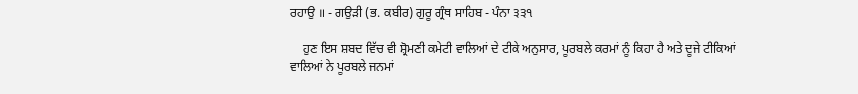ਰਹਾਉ ॥ - ਗਉੜੀ (ਭ. ਕਬੀਰ) ਗੁਰੂ ਗ੍ਰੰਥ ਸਾਹਿਬ - ਪੰਨਾ ੩੩੧

    ਹੁਣ ਇਸ ਸ਼ਬਦ ਵਿੱਚ ਵੀ ਸ਼੍ਰੋਮਣੀ ਕਮੇਟੀ ਵਾਲਿਆਂ ਦੇ ਟੀਕੇ ਅਨੁਸਾਰ, ਪੂਰਬਲੇ ਕਰਮਾਂ ਨੂੰ ਕਿਹਾ ਹੈ ਅਤੇ ਦੂਜੇ ਟੀਕਿਆਂ ਵਾਲਿਆਂ ਨੇ ਪੂਰਬਲੇ ਜਨਮਾਂ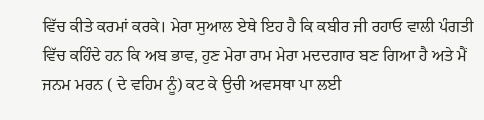ਵਿੱਚ ਕੀਤੇ ਕਰਮਾਂ ਕਰਕੇ। ਮੇਰਾ ਸੁਆਲ ਏਥੇ ਇਹ ਹੈ ਕਿ ਕਬੀਰ ਜੀ ਰਹਾਓ ਵਾਲੀ ਪੰਗਤੀ ਵਿੱਚ ਕਹਿੰਦੇ ਹਨ ਕਿ ਅਬ ਭਾਵ, ਹੁਣ ਮੇਰਾ ਰਾਮ ਮੇਰਾ ਮਦਦਗਾਰ ਬਣ ਗਿਆ ਹੈ ਅਤੇ ਮੈਂ ਜਨਮ ਮਰਨ ( ਦੇ ਵਹਿਮ ਨੂੰ) ਕਟ ਕੇ ਉਚੀ ਅਵਸਥਾ ਪਾ ਲਈ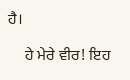ਹੈ।

    ਹੇ ਮੇਰੇ ਵੀਰ! ਇਹ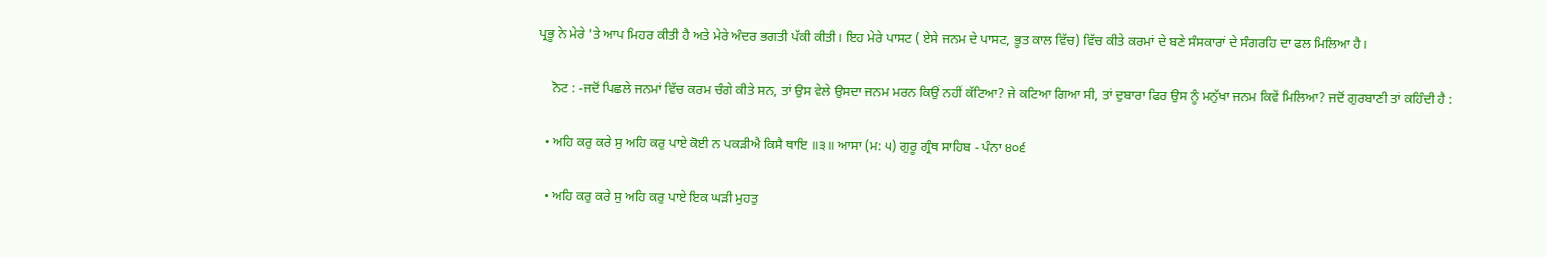ਪ੍ਰਭੂ ਨੇ ਮੇਰੇ 'ਤੇ ਆਪ ਮਿਹਰ ਕੀਤੀ ਹੈ ਅਤੇ ਮੇਰੇ ਅੰਦਰ ਭਗਤੀ ਪੱਕੀ ਕੀਤੀ। ਇਹ ਮੇਰੇ ਪਾਸਟ ( ਏਸੇ ਜਨਮ ਦੇ ਪਾਸਟ, ਭੂਤ ਕਾਲ ਵਿੱਚ) ਵਿੱਚ ਕੀਤੇ ਕਰਮਾਂ ਦੇ ਬਣੇ ਸੰਸਕਾਰਾਂ ਦੇ ਸੰਗਰਹਿ ਦਾ ਫਲ ਮਿਲਿਆ ਹੈ।

    ਨੋਟ : -ਜਦੋਂ ਪਿਛਲੇ ਜਨਮਾਂ ਵਿੱਚ ਕਰਮ ਚੰਗੇ ਕੀਤੇ ਸਨ, ਤਾਂ ਉਸ ਵੇਲੇ ਉਸਦਾ ਜਨਮ ਮਰਨ ਕਿਉਂ ਨਹੀਂ ਕੱਟਿਆ? ਜੇ ਕਟਿਆ ਗਿਆ ਸੀ, ਤਾਂ ਦੁਬਾਰਾ ਫਿਰ ਉਸ ਨੂੰ ਮਨੁੱਖਾ ਜਨਮ ਕਿਵੇਂ ਮਿਲਿਆ? ਜਦੋਂ ਗੁਰਬਾਣੀ ਤਾਂ ਕਹਿੰਦੀ ਹੈ :

  • ਅਹਿ ਕਰੁ ਕਰੇ ਸੁ ਅਹਿ ਕਰੁ ਪਾਏ ਕੋਈ ਨ ਪਕੜੀਐ ਕਿਸੈ ਥਾਇ ॥੩॥ ਆਸਾ (ਮ: ੫) ਗੁਰੂ ਗ੍ਰੰਥ ਸਾਹਿਬ - ਪੰਨਾ ੪੦੬

  • ਅਹਿ ਕਰੁ ਕਰੇ ਸੁ ਅਹਿ ਕਰੁ ਪਾਏ ਇਕ ਘੜੀ ਮੁਹਤੁ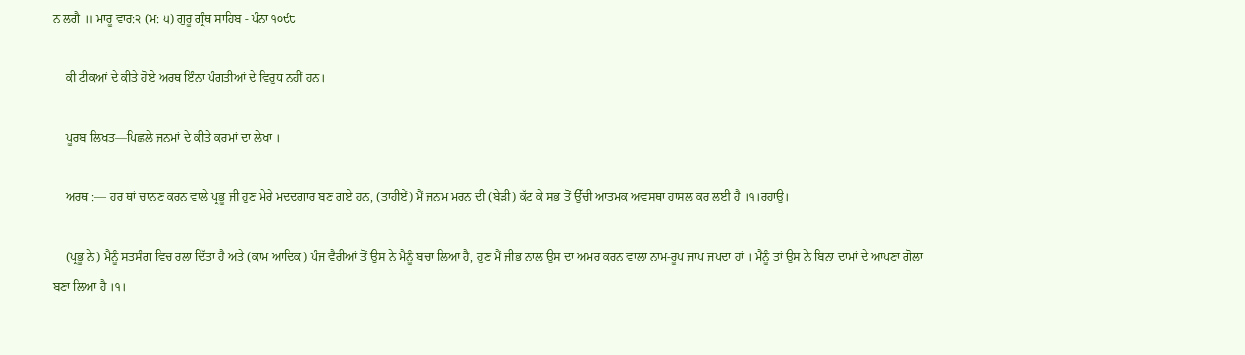ਨ ਲਗੈ ॥ ਮਾਰੂ ਵਾਰ:੨ (ਮ: ੫) ਗੁਰੂ ਗ੍ਰੰਥ ਸਾਹਿਬ - ਪੰਨਾ ੧੦੯੮

    ਕੀ ਟੀਕਆਂ ਦੇ ਕੀਤੇ ਹੋਏ ਅਰਥ ਇੰਨਾ ਪੰਗਤੀਆਂ ਦੇ ਵਿਰੁਧ ਨਹੀਂ ਹਨ।

    ਪੂਰਬ ਲਿਖਤ—ਪਿਛਲੇ ਜਨਮਾਂ ਦੇ ਕੀਤੇ ਕਰਮਾਂ ਦਾ ਲੇਖਾ ।

    ਅਰਥ :— ਹਰ ਥਾਂ ਚਾਨਣ ਕਰਨ ਵਾਲੇ ਪ੍ਰਭੂ ਜੀ ਹੁਣ ਮੇਰੇ ਮਦਦਗਾਰ ਬਣ ਗਏ ਹਨ, (ਤਾਹੀਏਂ) ਮੈਂ ਜਨਮ ਮਰਨ ਦੀ (ਬੇੜੀ) ਕੱਟ ਕੇ ਸਭ ਤੋਂ ਉੱਚੀ ਆਤਮਕ ਅਵਸਥਾ ਹਾਸਲ ਕਰ ਲਈ ਹੈ ।੧।ਰਹਾਉ।

    (ਪ੍ਰਭੂ ਨੇ) ਮੈਨੂੰ ਸਤਸੰਗ ਵਿਚ ਰਲਾ ਦਿੱਤਾ ਹੈ ਅਤੇ (ਕਾਮ ਆਦਿਕ) ਪੰਜ ਵੈਰੀਆਂ ਤੋਂ ਉਸ ਨੇ ਮੈਨੂੰ ਬਚਾ ਲਿਆ ਹੈ, ਹੁਣ ਮੈਂ ਜੀਭ ਨਾਲ ਉਸ ਦਾ ਅਮਰ ਕਰਨ ਵਾਲਾ ਨਾਮ-ਰੂਪ ਜਾਪ ਜਪਦਾ ਹਾਂ । ਮੈਨੂੰ ਤਾਂ ਉਸ ਨੇ ਬਿਨਾ ਦਾਮਾਂ ਦੇ ਆਪਣਾ ਗੋਲਾ ਬਣਾ ਲਿਆ ਹੈ ।੧।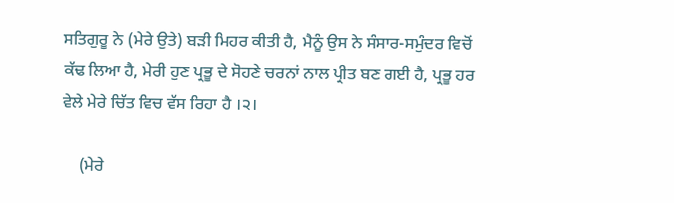ਸਤਿਗੁਰੂ ਨੇ (ਮੇਰੇ ਉਤੇ) ਬੜੀ ਮਿਹਰ ਕੀਤੀ ਹੈ, ਮੈਨੂੰ ਉਸ ਨੇ ਸੰਸਾਰ-ਸਮੁੰਦਰ ਵਿਚੋਂ ਕੱਢ ਲਿਆ ਹੈ, ਮੇਰੀ ਹੁਣ ਪ੍ਰਭੂ ਦੇ ਸੋਹਣੇ ਚਰਨਾਂ ਨਾਲ ਪ੍ਰੀਤ ਬਣ ਗਈ ਹੈ, ਪ੍ਰਭੂ ਹਰ ਵੇਲੇ ਮੇਰੇ ਚਿੱਤ ਵਿਚ ਵੱਸ ਰਿਹਾ ਹੈ ।੨।

    (ਮੇਰੇ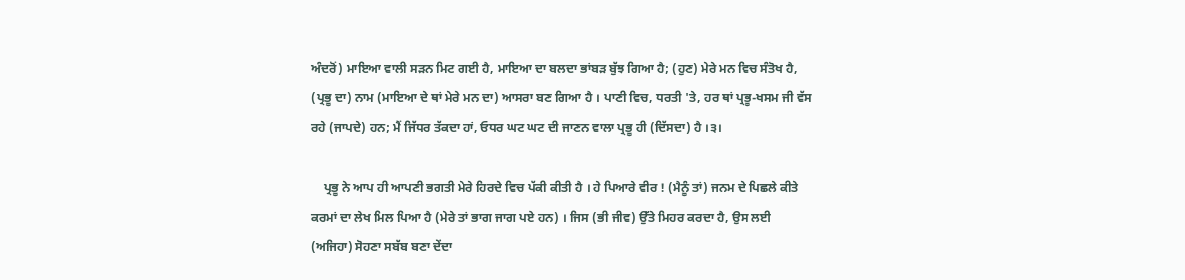ਅੰਦਰੋਂ) ਮਾਇਆ ਵਾਲੀ ਸੜਨ ਮਿਟ ਗਈ ਹੈ, ਮਾਇਆ ਦਾ ਬਲਦਾ ਭਾਂਬੜ ਬੁੱਝ ਗਿਆ ਹੈ; (ਹੁਣ) ਮੇਰੇ ਮਨ ਵਿਚ ਸੰਤੋਖ ਹੈ, (ਪ੍ਰਭੂ ਦਾ) ਨਾਮ (ਮਾਇਆ ਦੇ ਥਾਂ ਮੇਰੇ ਮਨ ਦਾ) ਆਸਰਾ ਬਣ ਗਿਆ ਹੈ । ਪਾਣੀ ਵਿਚ, ਧਰਤੀ 'ਤੇ, ਹਰ ਥਾਂ ਪ੍ਰਭੂ-ਖਸਮ ਜੀ ਵੱਸ ਰਹੇ (ਜਾਪਦੇ) ਹਨ; ਮੈਂ ਜਿੱਧਰ ਤੱਕਦਾ ਹਾਂ, ਓਧਰ ਘਟ ਘਟ ਦੀ ਜਾਣਨ ਵਾਲਾ ਪ੍ਰਭੂ ਹੀ (ਦਿੱਸਦਾ) ਹੈ ।੩।

    ਪ੍ਰਭੂ ਨੇ ਆਪ ਹੀ ਆਪਣੀ ਭਗਤੀ ਮੇਰੇ ਹਿਰਦੇ ਵਿਚ ਪੱਕੀ ਕੀਤੀ ਹੈ । ਹੇ ਪਿਆਰੇ ਵੀਰ ! (ਮੈਨੂੰ ਤਾਂ) ਜਨਮ ਦੇ ਪਿਛਲੇ ਕੀਤੇ ਕਰਮਾਂ ਦਾ ਲੇਖ ਮਿਲ ਪਿਆ ਹੈ (ਮੇਰੇ ਤਾਂ ਭਾਗ ਜਾਗ ਪਏ ਹਨ) । ਜਿਸ (ਭੀ ਜੀਵ) ਉੱਤੇ ਮਿਹਰ ਕਰਦਾ ਹੈ, ਉਸ ਲਈ (ਅਜਿਹਾ) ਸੋਹਣਾ ਸਬੱਬ ਬਣਾ ਦੇਂਦਾ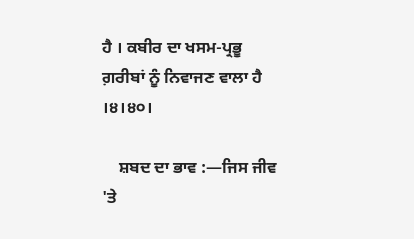ਹੈ । ਕਬੀਰ ਦਾ ਖਸਮ-ਪ੍ਰਭੂ ਗ਼ਰੀਬਾਂ ਨੂੰ ਨਿਵਾਜਣ ਵਾਲਾ ਹੈ ।੪।੪੦।

    ਸ਼ਬਦ ਦਾ ਭਾਵ :—ਜਿਸ ਜੀਵ 'ਤੇ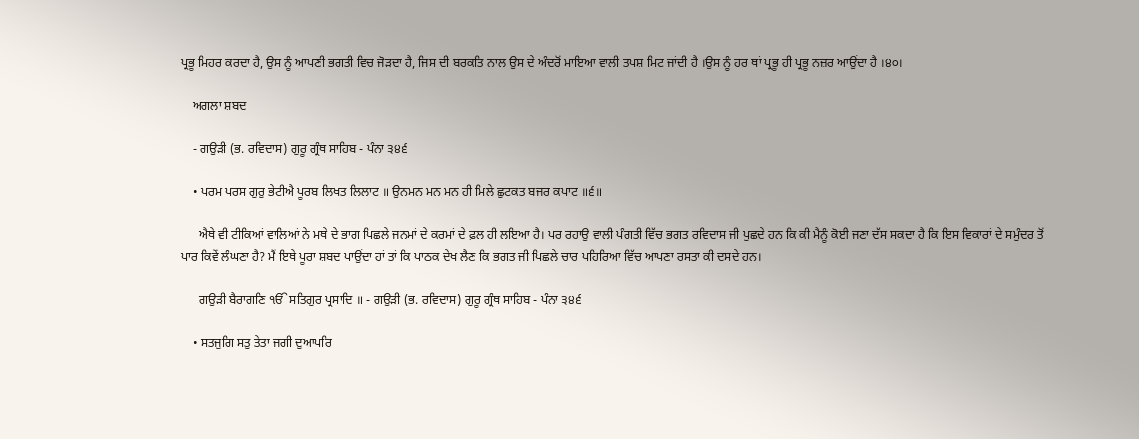ਪ੍ਰਭੂ ਮਿਹਰ ਕਰਦਾ ਹੈ, ਉਸ ਨੂੰ ਆਪਣੀ ਭਗਤੀ ਵਿਚ ਜੋੜਦਾ ਹੈ, ਜਿਸ ਦੀ ਬਰਕਤਿ ਨਾਲ ਉਸ ਦੇ ਅੰਦਰੋਂ ਮਾਇਆ ਵਾਲੀ ਤਪਸ਼ ਮਿਟ ਜਾਂਦੀ ਹੈ ।ਉਸ ਨੂੰ ਹਰ ਥਾਂ ਪ੍ਰਭੂ ਹੀ ਪ੍ਰਭੂ ਨਜ਼ਰ ਆਉਂਦਾ ਹੈ ।੪੦।

    ਅਗਲਾ ਸ਼ਬਦ

    - ਗਉੜੀ (ਭ. ਰਵਿਦਾਸ) ਗੁਰੂ ਗ੍ਰੰਥ ਸਾਹਿਬ - ਪੰਨਾ ੩੪੬

    • ਪਰਮ ਪਰਸ ਗੁਰੁ ਭੇਟੀਐ ਪੂਰਬ ਲਿਖਤ ਲਿਲਾਟ ॥ ਉਨਮਨ ਮਨ ਮਨ ਹੀ ਮਿਲੇ ਛੁਟਕਤ ਬਜਰ ਕਪਾਟ ॥੬॥

      ਐਥੇ ਵੀ ਟੀਕਿਆਂ ਵਾਲਿਆਂ ਨੇ ਮਥੇ ਦੇ ਭਾਗ ਪਿਛਲੇ ਜਨਮਾਂ ਦੇ ਕਰਮਾਂ ਦੇ ਫ਼ਲ ਹੀ ਲਇਆ ਹੈ। ਪਰ ਰਹਾਉ ਵਾਲੀ ਪੰਗਤੀ ਵਿੱਚ ਭਗਤ ਰਵਿਦਾਸ ਜੀ ਪੁਛਦੇ ਹਨ ਕਿ ਕੀ ਮੈਨੂੰ ਕੋਈ ਜਣਾ ਦੱਸ ਸਕਦਾ ਹੈ ਕਿ ਇਸ ਵਿਕਾਰਾਂ ਦੇ ਸਮੁੰਦਰ ਤੋਂ ਪਾਰ ਕਿਵੇਂ ਲੰਘਣਾ ਹੈ? ਮੈਂ ਇਥੇ ਪੂਰਾ ਸ਼ਬਦ ਪਾਉਂਦਾ ਹਾਂ ਤਾਂ ਕਿ ਪਾਠਕ ਦੇਖ ਲੈਣ ਕਿ ਭਗਤ ਜੀ ਪਿਛਲੇ ਚਾਰ ਪਹਿਰਿਆ ਵਿੱਚ ਆਪਣਾ ਰਸਤਾ ਕੀ ਦਸਦੇ ਹਨ।

      ਗਉੜੀ ਬੈਰਾਗਣਿ ੴ ਸਤਿਗੁਰ ਪ੍ਰਸਾਦਿ ॥ - ਗਉੜੀ (ਭ. ਰਵਿਦਾਸ) ਗੁਰੂ ਗ੍ਰੰਥ ਸਾਹਿਬ - ਪੰਨਾ ੩੪੬

    • ਸਤਜੁਗਿ ਸਤੁ ਤੇਤਾ ਜਗੀ ਦੁਆਪਰਿ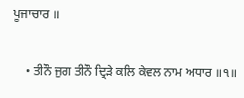ਪੂਜਾਚਾਰ ॥

    • ਤੀਨੌ ਜੁਗ ਤੀਨੌ ਦ੍ਰਿੜੇ ਕਲਿ ਕੇਵਲ ਨਾਮ ਅਧਾਰ ॥੧॥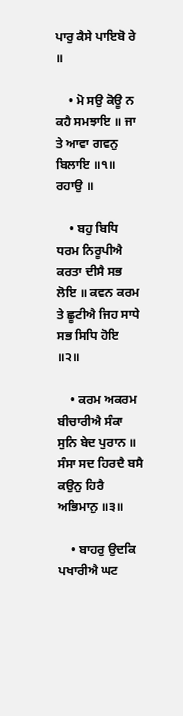ਪਾਰੁ ਕੈਸੇ ਪਾਇਬੋ ਰੇ ॥

    • ਮੋ ਸਉ ਕੋਊ ਨ ਕਹੈ ਸਮਝਾਇ ॥ ਜਾ ਤੇ ਆਵਾ ਗਵਨੁ ਬਿਲਾਇ ॥੧॥ ਰਹਾਉ ॥

    • ਬਹੁ ਬਿਧਿ ਧਰਮ ਨਿਰੂਪੀਐ ਕਰਤਾ ਦੀਸੈ ਸਭ ਲੋਇ ॥ ਕਵਨ ਕਰਮ ਤੇ ਛੂਟੀਐ ਜਿਹ ਸਾਧੇ ਸਭ ਸਿਧਿ ਹੋਇ ॥੨॥

    • ਕਰਮ ਅਕਰਮ ਬੀਚਾਰੀਐ ਸੰਕਾ ਸੁਨਿ ਬੇਦ ਪੁਰਾਨ ॥ ਸੰਸਾ ਸਦ ਹਿਰਦੈ ਬਸੈ ਕਉਨੁ ਹਿਰੈ ਅਭਿਮਾਨੁ ॥੩॥

    • ਬਾਹਰੁ ਉਦਕਿ ਪਖਾਰੀਐ ਘਟ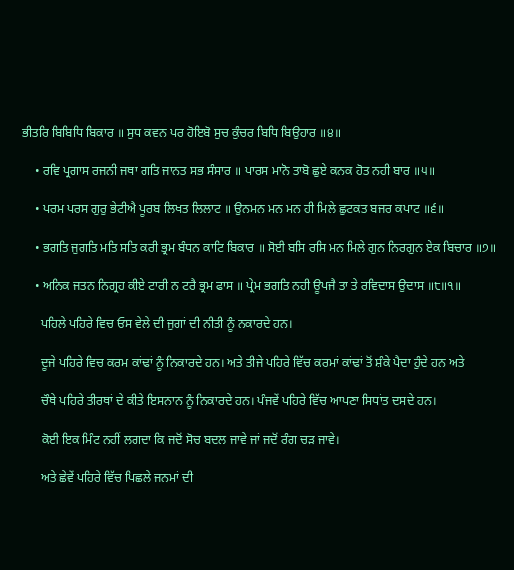ਭੀਤਰਿ ਬਿਬਿਧਿ ਬਿਕਾਰ ॥ ਸੁਧ ਕਵਨ ਪਰ ਹੋਇਬੋ ਸੁਚ ਕੁੰਚਰ ਬਿਧਿ ਬਿਉਹਾਰ ॥੪॥

    • ਰਵਿ ਪ੍ਰਗਾਸ ਰਜਨੀ ਜਥਾ ਗਤਿ ਜਾਨਤ ਸਭ ਸੰਸਾਰ ॥ ਪਾਰਸ ਮਾਨੋ ਤਾਬੋ ਛੁਏ ਕਨਕ ਹੋਤ ਨਹੀ ਬਾਰ ॥੫॥

    • ਪਰਮ ਪਰਸ ਗੁਰੁ ਭੇਟੀਐ ਪੂਰਬ ਲਿਖਤ ਲਿਲਾਟ ॥ ਉਨਮਨ ਮਨ ਮਨ ਹੀ ਮਿਲੇ ਛੁਟਕਤ ਬਜਰ ਕਪਾਟ ॥੬॥

    • ਭਗਤਿ ਜੁਗਤਿ ਮਤਿ ਸਤਿ ਕਰੀ ਭ੍ਰਮ ਬੰਧਨ ਕਾਟਿ ਬਿਕਾਰ ॥ ਸੋਈ ਬਸਿ ਰਸਿ ਮਨ ਮਿਲੇ ਗੁਨ ਨਿਰਗੁਨ ਏਕ ਬਿਚਾਰ ॥੭॥

    • ਅਨਿਕ ਜਤਨ ਨਿਗ੍ਰਹ ਕੀਏ ਟਾਰੀ ਨ ਟਰੈ ਭ੍ਰਮ ਫਾਸ ॥ ਪ੍ਰੇਮ ਭਗਤਿ ਨਹੀ ਊਪਜੈ ਤਾ ਤੇ ਰਵਿਦਾਸ ਉਦਾਸ ॥੮॥੧॥

      ਪਹਿਲੇ ਪਹਿਰੇ ਵਿਚ ਓਸ ਵੇਲੇ ਦੀ ਜੁਗਾਂ ਦੀ ਨੀਤੀ ਨੂੰ ਨਕਾਰਦੇ ਹਨ।

      ਦੂਜੇ ਪਹਿਰੇ ਵਿਚ ਕਰਮ ਕਾਂਢਾਂ ਨੂੰ ਨਿਕਾਰਦੇ ਹਨ। ਅਤੇ ਤੀਜੇ ਪਹਿਰੇ ਵਿੱਚ ਕਰਮਾਂ ਕਾਂਢਾਂ ਤੋਂ ਸ਼ੰਕੇ ਪੈਦਾ ਹੁੰਦੇ ਹਨ ਅਤੇ

      ਚੌਥੇ ਪਹਿਰੇ ਤੀਰਥਾਂ ਦੇ ਕੀਤੇ ਇਸਨਾਨ ਨੂੰ ਨਿਕਾਰਦੇ ਹਨ। ਪੰਜਵੇਂ ਪਹਿਰੇ ਵਿੱਚ ਆਪਣਾ ਸਿਧਾਂਤ ਦਸਦੇ ਹਨ।

      ਕੋਈ ਇਕ ਮਿੰਟ ਨਹੀਂ ਲਗਦਾ ਕਿ ਜਦੋਂ ਸੋਚ ਬਦਲ ਜਾਵੇ ਜਾਂ ਜਦੋਂ ਰੰਗ ਚੜ ਜਾਵੇ।

      ਅਤੇ ਛੇਵੇਂ ਪਹਿਰੇ ਵਿੱਚ ਪਿਛਲੇ ਜਨਮਾਂ ਦੀ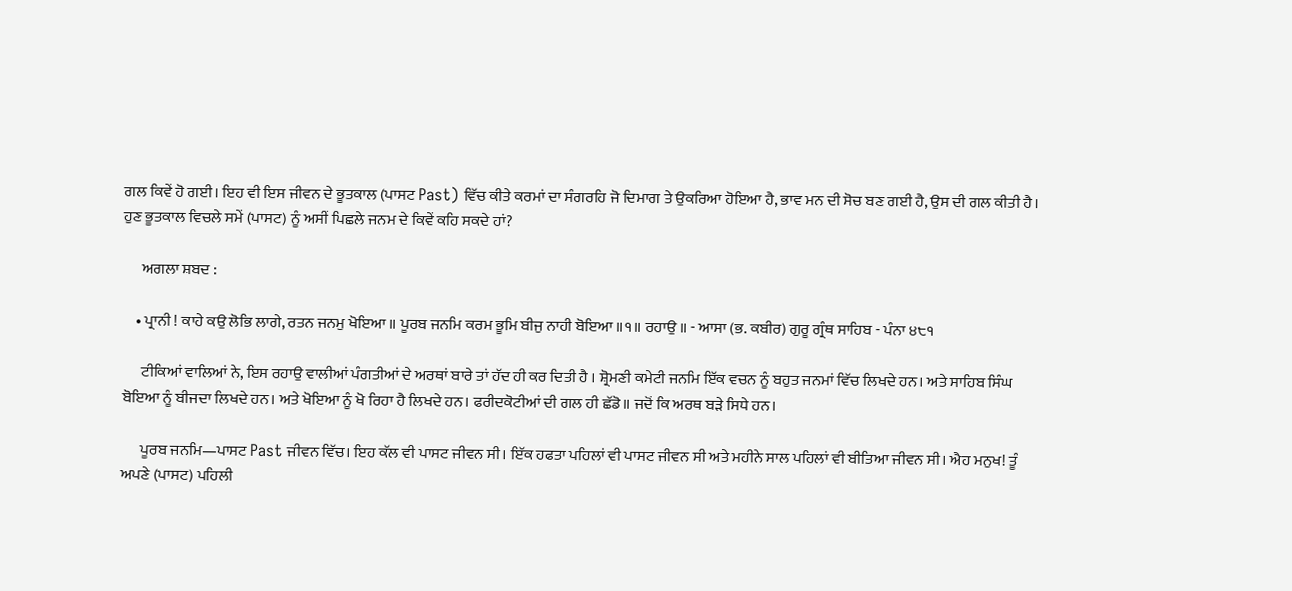ਗਲ ਕਿਵੇਂ ਹੋ ਗਈ। ਇਹ ਵੀ ਇਸ ਜੀਵਨ ਦੇ ਭੂਤਕਾਲ (ਪਾਸਟ Past) ਵਿੱਚ ਕੀਤੇ ਕਰਮਾਂ ਦਾ ਸੰਗਰਹਿ ਜੋ ਦਿਮਾਗ ਤੇ ਉਕਰਿਆ ਹੋਇਆ ਹੈ, ਭਾਵ ਮਨ ਦੀ ਸੋਚ ਬਣ ਗਈ ਹੈ, ਉਸ ਦੀ ਗਲ ਕੀਤੀ ਹੈ। ਹੁਣ ਭੂਤਕਾਲ ਵਿਚਲੇ ਸਮੇਂ (ਪਾਸਟ) ਨੂੰ ਅਸੀਂ ਪਿਛਲੇ ਜਨਮ ਦੇ ਕਿਵੇਂ ਕਹਿ ਸਕਦੇ ਹਾਂ?

      ਅਗਲਾ ਸ਼ਬਦ :

    • ਪ੍ਰਾਨੀ ! ਕਾਹੇ ਕਉ ਲੋਭਿ ਲਾਗੇ, ਰਤਨ ਜਨਮੁ ਖੋਇਆ ॥ ਪੂਰਬ ਜਨਮਿ ਕਰਮ ਭੂਮਿ ਬੀਜੁ ਨਾਹੀ ਬੋਇਆ ॥੧॥ ਰਹਾਉ ॥ - ਆਸਾ (ਭ. ਕਬੀਰ) ਗੁਰੂ ਗ੍ਰੰਥ ਸਾਹਿਬ - ਪੰਨਾ ੪੮੧

      ਟੀਕਿਆਂ ਵਾਲਿਆਂ ਨੇ, ਇਸ ਰਹਾਉ ਵਾਲੀਆਂ ਪੰਗਤੀਆਂ ਦੇ ਅਰਥਾਂ ਬਾਰੇ ਤਾਂ ਹੱਦ ਹੀ ਕਰ ਦਿਤੀ ਹੈ । ਸ਼੍ਰੋਮਣੀ ਕਮੇਟੀ ਜਨਮਿ ਇੱਕ ਵਚਨ ਨੂੰ ਬਹੁਤ ਜਨਮਾਂ ਵਿੱਚ ਲਿਖਦੇ ਹਨ। ਅਤੇ ਸਾਹਿਬ ਸਿੰਘ ਬੋਇਆ ਨੂੰ ਬੀਜਦਾ ਲਿਖਦੇ ਹਨ। ਅਤੇ ਖੋਇਆ ਨੂੰ ਖੋ ਰਿਹਾ ਹੈ ਲਿਖਦੇ ਹਨ। ਫਰੀਦਕੋਟੀਆਂ ਦੀ ਗਲ ਹੀ ਛੱਡੋ॥ ਜਦੋਂ ਕਿ ਅਰਥ ਬੜੇ ਸਿਧੇ ਹਨ।

      ਪੂਰਬ ਜਨਮਿ—ਪਾਸਟ Past ਜੀਵਨ ਵਿੱਚ। ਇਹ ਕੱਲ ਵੀ ਪਾਸਟ ਜੀਵਨ ਸੀ। ਇੱਕ ਹਫਤਾ ਪਹਿਲਾਂ ਵੀ ਪਾਸਟ ਜੀਵਨ ਸੀ ਅਤੇ ਮਹੀਨੇ ਸਾਲ ਪਹਿਲਾਂ ਵੀ ਬੀਤਿਆ ਜੀਵਨ ਸੀ। ਐਹ ਮਨੁਖ! ਤੂੰ ਅਪਣੇ (ਪਾਸਟ) ਪਹਿਲੀ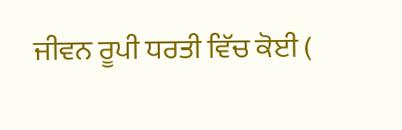ਜੀਵਨ ਰੂਪੀ ਧਰਤੀ ਵਿੱਚ ਕੋਈ (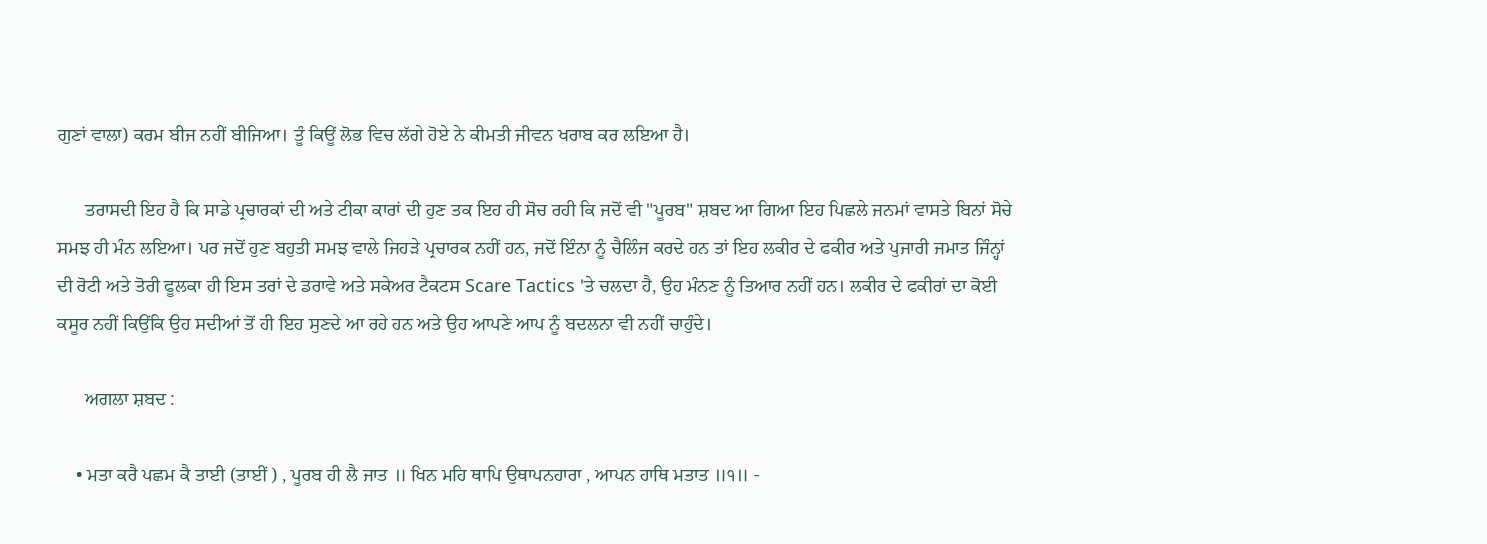ਗੁਣਾਂ ਵਾਲਾ) ਕਰਮ ਬੀਜ ਨਹੀਂ ਬੀਜਿਆ। ਤੂੰ ਕਿਊਂ ਲੋਭ ਵਿਚ ਲੱਗੇ ਹੋਏ ਨੇ ਕੀਮਤੀ ਜੀਵਨ ਖਰਾਬ ਕਰ ਲਇਆ ਹੈ।

      ਤਰਾਸਦੀ ਇਹ ਹੈ ਕਿ ਸਾਡੇ ਪ੍ਰਚਾਰਕਾਂ ਦੀ ਅਤੇ ਟੀਕਾ ਕਾਰਾਂ ਦੀ ਹੁਣ ਤਕ ਇਹ ਹੀ ਸੋਚ ਰਹੀ ਕਿ ਜਦੋਂ ਵੀ "ਪੂਰਬ" ਸ਼ਬਦ ਆ ਗਿਆ ਇਹ ਪਿਛਲੇ ਜਨਮਾਂ ਵਾਸਤੇ ਬਿਨਾਂ ਸੋਚੇ ਸਮਝ ਹੀ ਮੰਨ ਲਇਆ। ਪਰ ਜਦੋਂ ਹੁਣ ਬਹੁਤੀ ਸਮਝ ਵਾਲੇ ਜਿਹੜੇ ਪ੍ਰਚਾਰਕ ਨਹੀਂ ਹਨ, ਜਦੋਂ ਇੰਨਾ ਨੂੰ ਚੈਲਿੰਜ ਕਰਦੇ ਹਨ ਤਾਂ ਇਹ ਲਕੀਰ ਦੇ ਫਕੀਰ ਅਤੇ ਪੁਜਾਰੀ ਜਮਾਤ ਜਿੰਨ੍ਹਾਂ ਦੀ ਰੋਟੀ ਅਤੇ ਤੋਰੀ ਫੂਲਕਾ ਹੀ ਇਸ ਤਰਾਂ ਦੇ ਡਰਾਵੇ ਅਤੇ ਸਕੇਅਰ ਟੈਕਟਸ Scare Tactics 'ਤੇ ਚਲਦਾ ਹੈ, ਉਹ ਮੰਨਣ ਨੂੰ ਤਿਆਰ ਨਹੀਂ ਹਨ। ਲਕੀਰ ਦੇ ਫਕੀਰਾਂ ਦਾ ਕੋਈ ਕਸੂਰ ਨਹੀਂ ਕਿਉਂਕਿ ਉਹ ਸਦੀਆਂ ਤੋਂ ਹੀ ਇਹ ਸੁਣਦੇ ਆ ਰਹੇ ਹਨ ਅਤੇ ਉਹ ਆਪਣੇ ਆਪ ਨੂੰ ਬਦਲਨਾ ਵੀ ਨਹੀਂ ਚਾਹੁੰਦੇ।

      ਅਗਲਾ ਸ਼ਬਦ :

    • ਮਤਾ ਕਰੈ ਪਛਮ ਕੈ ਤਾਈ (ਤਾਈਂ ) , ਪੂਰਬ ਹੀ ਲੈ ਜਾਤ ॥ ਖਿਨ ਮਹਿ ਥਾਪਿ ਉਥਾਪਨਹਾਰਾ , ਆਪਨ ਹਾਥਿ ਮਤਾਤ ॥੧॥ -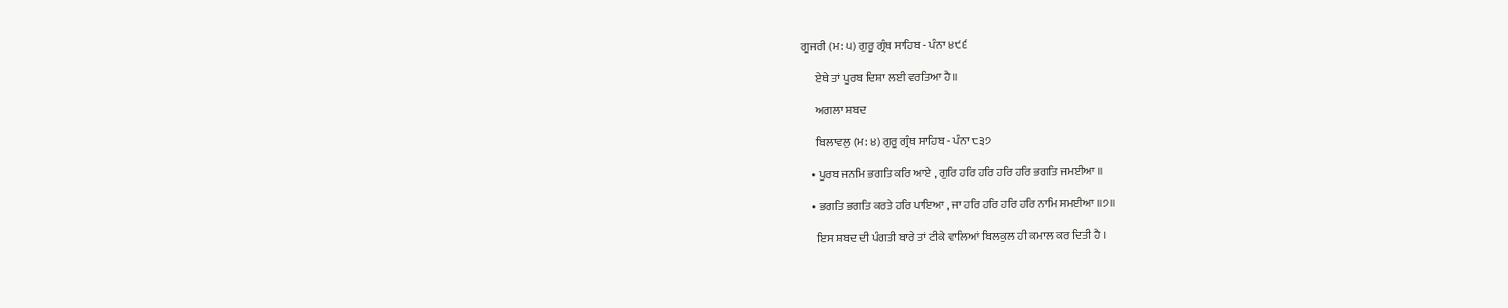ਗੂਜਰੀ (ਮ: ੫) ਗੁਰੂ ਗ੍ਰੰਥ ਸਾਹਿਬ - ਪੰਨਾ ੪੯੬

      ਏਥੇ ਤਾਂ ਪੂਰਬ ਦਿਸ਼ਾ ਲਈ ਵਰਤਿਆ ਹੈ॥

      ਅਗਲਾ ਸ਼ਬਦ

      ਬਿਲਾਵਲੁ (ਮ: ੪) ਗੁਰੂ ਗ੍ਰੰਥ ਸਾਹਿਬ - ਪੰਨਾ ੮੩੭

    • ਪੂਰਬ ਜਨਮਿ ਭਗਤਿ ਕਰਿ ਆਏ , ਗੁਰਿ ਹਰਿ ਹਰਿ ਹਰਿ ਹਰਿ ਭਗਤਿ ਜਮਈਆ ॥

    • ਭਗਤਿ ਭਗਤਿ ਕਰਤੇ ਹਰਿ ਪਾਇਆ , ਜਾ ਹਰਿ ਹਰਿ ਹਰਿ ਹਰਿ ਨਾਮਿ ਸਮਈਆ ॥੭॥

      ਇਸ ਸ਼ਬਦ ਦੀ ਪੰਗਤੀ ਬਾਰੇ ਤਾਂ ਟੀਕੇ ਵਾਲਿਆਂ ਬਿਲਕੁਲ ਹੀ ਕਮਾਲ ਕਰ ਦਿਤੀ ਹੈ ।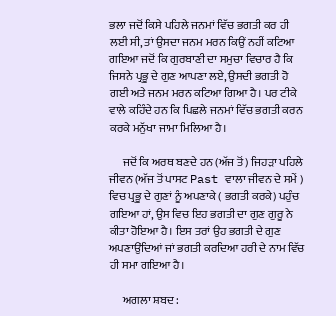ਭਲਾ ਜਦੋਂ ਕਿਸੇ ਪਹਿਲੇ ਜਨਮਾਂ ਵਿੱਚ ਭਗਤੀ ਕਰ ਹੀ ਲਈ ਸੀ, ਤਾਂ ਉਸਦਾ ਜਨਮ ਮਰਨ ਕਿਉਂ ਨਹੀਂ ਕਟਿਆ ਗਇਆ ਜਦੋਂ ਕਿ ਗੁਰਬਾਣੀ ਦਾ ਸਮੁਚਾ ਵਿਚਾਰ ਹੈ ਕਿ ਜਿਸਨੇ ਪ੍ਰਭੂ ਦੇ ਗੁਣ ਆਪਣਾ ਲਏ, ਉਸਦੀ ਭਗਤੀ ਹੋ ਗਈ ਅਤੇ ਜਨਮ ਮਰਨ ਕਟਿਆ ਗਿਆ ਹੈ। ਪਰ ਟੀਕੇ ਵਾਲੇ ਕਹਿੰਦੇ ਹਨ ਕਿ ਪਿਛਲੇ ਜਨਮਾਂ ਵਿੱਚ ਭਗਤੀ ਕਰਨ ਕਰਕੇ ਮਨੁੱਖਾ ਜਾਮਾ ਮਿਲਿਆ ਹੈ।

      ਜਦੋਂ ਕਿ ਅਰਥ ਬਣਦੇ ਹਨ (ਅੱਜ ਤੋਂ) ਜਿਹੜਾ ਪਹਿਲੇ ਜੀਵਨ (ਅੱਜ ਤੋਂ ਪਾਸਟ Past ਵਾਲਾ ਜੀਵਨ ਦੇ ਸਮੇਂ ) ਵਿਚ ਪ੍ਰਭੂ ਦੇ ਗੁਣਾਂ ਨੂੰ ਅਪਣਾਕੇ ( ਭਗਤੀ ਕਰਕੇ) ਪਹੁੰਚ ਗਇਆ ਹਾਂ, ਉਸ ਵਿਚ ਇਹ ਭਗਤੀ ਦਾ ਗੁਣ ਗੁਰੂ ਨੇ ਕੀਤਾ ਹੋਇਆ ਹੈ। ਇਸ ਤਰਾਂ ਉਹ ਭਗਤੀ ਦੇ ਗੁਣ ਅਪਣਾਉਂਦਿਆਂ ਜਾਂ ਭਗਤੀ ਕਰਦਿਆ ਹਰੀ ਦੇ ਨਾਮ ਵਿੱਚ ਹੀ ਸਮਾ ਗਇਆ ਹੈ।

      ਅਗਲਾ ਸ਼ਬਦ :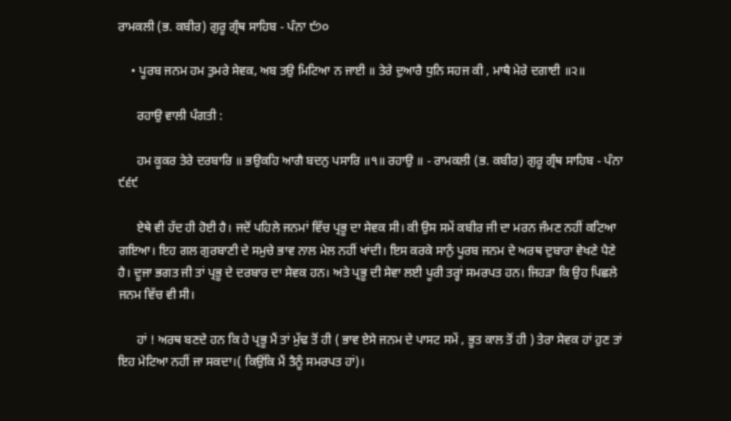ਰਾਮਕਲੀ (ਭ. ਕਬੀਰ) ਗੁਰੂ ਗ੍ਰੰਥ ਸਾਹਿਬ - ਪੰਨਾ ੯੭੦

    • ਪੂਰਬ ਜਨਮ ਹਮ ਤੁਮਰੇ ਸੇਵਕ, ਅਬ ਤਉ ਮਿਟਿਆ ਨ ਜਾਈ ॥ ਤੇਰੇ ਦੁਆਰੈ ਧੁਨਿ ਸਹਜ ਕੀ , ਮਾਥੈ ਮੇਰੇ ਦਗਾਈ ॥੨॥

      ਰਹਾਉ ਵਾਲੀ ਪੰਗਤੀ :

      ਹਮ ਕੂਕਰ ਤੇਰੇ ਦਰਬਾਰਿ ॥ ਭਉਕਹਿ ਆਗੈ ਬਦਨੁ ਪਸਾਰਿ ॥੧॥ ਰਹਾਉ ॥ - ਰਾਮਕਲੀ (ਭ. ਕਬੀਰ) ਗੁਰੂ ਗ੍ਰੰਥ ਸਾਹਿਬ - ਪੰਨਾ ੯੬੯

      ਏਥੇ ਵੀ ਹੱਦ ਹੀ ਹੋਈ ਹੈ। ਜਦੋਂ ਪਹਿਲੇ ਜਨਮਾਂ ਵਿੱਚ ਪ੍ਰਭੂ ਦਾ ਸੇਵਕ ਸੀ। ਕੀ ਉਸ ਸਮੇਂ ਕਬੀਰ ਜੀ ਦਾ ਮਰਨ ਜੰਮਣ ਨਹੀਂ ਕਟਿਆ ਗਇਆ। ਇਹ ਗਲ ਗੁਰਬਾਣੀ ਦੇ ਸਮੁਚੇ ਭਾਵ ਨਾਲ ਮੇਲ ਨਹੀਂ ਖਾਂਦੀ। ਇਸ ਕਰਕੇ ਸਾਨੁੰ ਪੂਰਬ ਜਨਮ ਦੇ ਅਰਥ ਦੁਬਾਰਾ ਵੇਖਣੇ ਪੈਣੇ ਹੈ। ਦੂਜਾ ਭਗਤ ਜੀ ਤਾਂ ਪ੍ਰਭੂ ਦੇ ਦਰਬਾਰ ਦਾ ਸੇਵਕ ਹਨ। ਅਤੇ ਪ੍ਰਭੂ ਦੀ ਸੇਵਾ ਲਈ ਪੂਰੀ ਤਰ੍ਹਾਂ ਸਮਰਪਤ ਹਨ। ਜਿਹੜਾ ਕਿ ਉਹ ਪਿਛਲੇ ਜਨਮ ਵਿੱਚ ਵੀ ਸੀ।

      ਹਾਂ ! ਅਰਥ ਬਣਦੇ ਹਨ ਕਿ ਹੇ ਪ੍ਰਭੂ ਮੈਂ ਤਾਂ ਮੁੱਢ ਤੋਂ ਹੀ ( ਭਾਵ ਏਸੇ ਜਨਮ ਦੇ ਪਾਸਟ ਸਮੇਂ , ਭੂਤ ਕਾਲ ਤੋਂ ਹੀ ) ਤੇਰਾ ਸੇਵਕ ਹਾਂ ਹੁਣ ਤਾਂ ਇਹ ਮੇਟਿਆ ਨਹੀਂ ਜਾ ਸਕਦਾ।( ਕਿਉਂਕਿ ਮੈਂ ਤੈਨੂੰ ਸਮਰਪਤ ਹਾਂ)।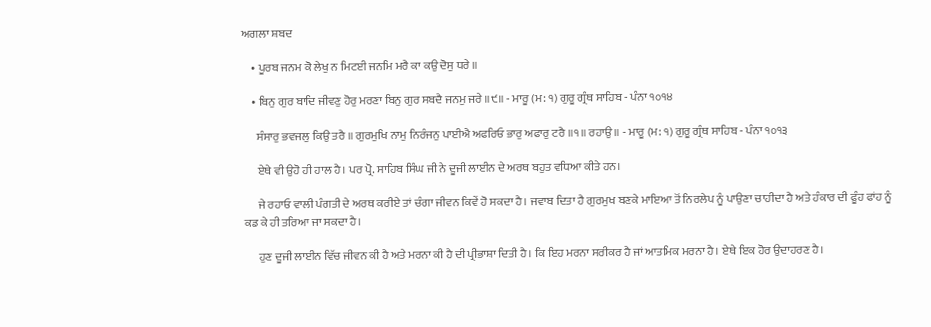ਅਗਲਾ ਸ਼ਬਦ

    • ਪੂਰਬ ਜਨਮ ਕੋ ਲੇਖੁ ਨ ਮਿਟਈ ਜਨਮਿ ਮਰੈ ਕਾ ਕਉ ਦੋਸੁ ਧਰੇ ॥

    • ਬਿਨੁ ਗੁਰ ਬਾਦਿ ਜੀਵਣੁ ਹੋਰੁ ਮਰਣਾ ਬਿਨੁ ਗੁਰ ਸਬਦੈ ਜਨਮੁ ਜਰੇ ॥੯॥ - ਮਾਰੂ (ਮ: ੧) ਗੁਰੂ ਗ੍ਰੰਥ ਸਾਹਿਬ - ਪੰਨਾ ੧੦੧੪

      ਸੰਸਾਰੁ ਭਵਜਲੁ ਕਿਉ ਤਰੈ ॥ ਗੁਰਮੁਖਿ ਨਾਮੁ ਨਿਰੰਜਨੁ ਪਾਈਐ ਅਫਰਿਓ ਭਾਰੁ ਅਫਾਰੁ ਟਰੈ ॥੧॥ ਰਹਾਉ ॥ - ਮਾਰੂ (ਮ: ੧) ਗੁਰੂ ਗ੍ਰੰਥ ਸਾਹਿਬ - ਪੰਨਾ ੧੦੧੩

      ਏਥੇ ਵੀ ਉਹੋ ਹੀ ਹਾਲ ਹੈ। ਪਰ ਪ੍ਰੋ. ਸਾਹਿਬ ਸਿੰਘ ਜੀ ਨੇ ਦੂਜੀ ਲਾਈਨ ਦੇ ਅਰਥ ਬਹੁਤ ਵਧਿਆ ਕੀਤੇ ਹਨ।

      ਜੇ ਰਹਾਓ ਵਾਲੀ ਪੰਗਤੀ ਦੇ ਅਰਥ ਕਰੀਏ ਤਾਂ ਚੰਗਾ ਜੀਵਨ ਕਿਵੇਂ ਹੋ ਸਕਦਾ ਹੈ। ਜਵਾਬ ਦਿਤਾ ਹੈ ਗੁਰਮੁਖ ਬਣਕੇ ਮਾਇਆ ਤੋਂ ਨਿਰਲੇਪ ਨੂੰ ਪਾਉਣਾ ਚਾਹੀਦਾ ਹੈ ਅਤੇ ਹੰਕਾਰ ਦੀ ਫੂੰਹ ਫਾਂਹ ਨੂੰ ਕਡ ਕੇ ਹੀ ਤਰਿਆ ਜਾ ਸਕਦਾ ਹੈ।

      ਹੁਣ ਦੂਜੀ ਲਾਈਨ ਵਿੱਚ ਜੀਵਨ ਕੀ ਹੈ ਅਤੇ ਮਰਨਾ ਕੀ ਹੈ ਦੀ ਪ੍ਰੀਭਾਸ਼ਾ ਦਿਤੀ ਹੈ। ਕਿ ਇਹ ਮਰਨਾ ਸਰੀਕਰ ਹੈ ਜਾਂ ਆਤਮਿਕ ਮਰਨਾ ਹੈ। ਏਥੇ ਇਕ ਹੋਰ ਉਦਾਹਰਣ ਹੈ।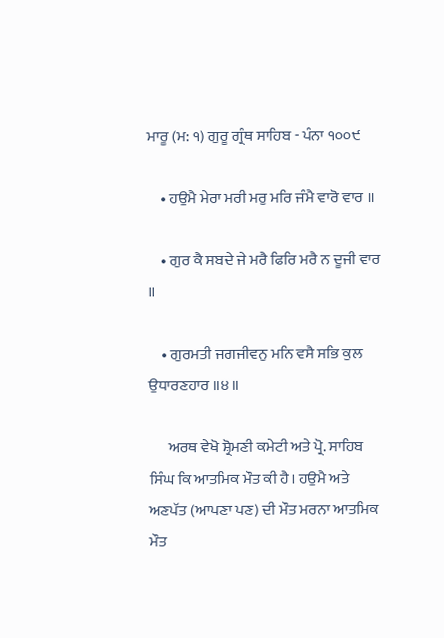ਮਾਰੂ (ਮ: ੧) ਗੁਰੂ ਗ੍ਰੰਥ ਸਾਹਿਬ - ਪੰਨਾ ੧੦੦੯

    • ਹਉਮੈ ਮੇਰਾ ਮਰੀ ਮਰੁ ਮਰਿ ਜੰਮੈ ਵਾਰੋ ਵਾਰ ॥

    • ਗੁਰ ਕੈ ਸਬਦੇ ਜੇ ਮਰੈ ਫਿਰਿ ਮਰੈ ਨ ਦੂਜੀ ਵਾਰ ॥

    • ਗੁਰਮਤੀ ਜਗਜੀਵਨੁ ਮਨਿ ਵਸੈ ਸਭਿ ਕੁਲ ਉਧਾਰਣਹਾਰ ॥੪॥

      ਅਰਥ ਵੇਖੋ ਸ਼੍ਰੋਮਣੀ ਕਮੇਟੀ ਅਤੇ ਪ੍ਰੋ. ਸਾਹਿਬ ਸਿੰਘ ਕਿ ਆਤਮਿਕ ਮੌਤ ਕੀ ਹੈ। ਹਉਮੈ ਅਤੇ ਅਣਪੱਤ (ਆਪਣਾ ਪਣ) ਦੀ ਮੌਤ ਮਰਨਾ ਆਤਮਿਕ ਮੌਤ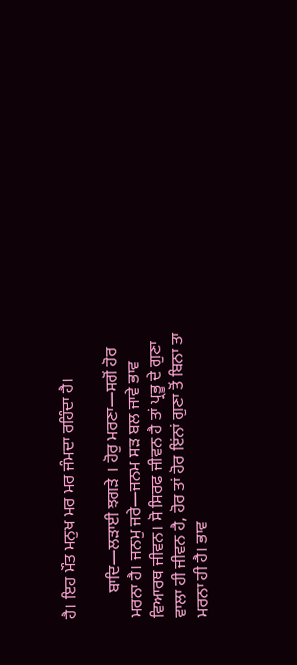ਹੈ। ਇਹ ਮੌਤ ਮਨੁਖ ਮਰ ਮਰ ਜੰਮਦਾ ਰਹਿੰਦਾ ਹੈ।

      ਬਾਦਿ—ਲੜਾਈ ਝਗੜੇ । ਹੋਰੁ ਮਰਣਾ—ਸਗੋਂ ਹੋਰ ਮਰਨਾ ਹੈ। ਜਨਮੁ ਜਰੇ—ਜਨਮ ਸੜ ਬਲ ਜਾਵੇ ਭਾਵ ਵਿਆਰਥ ਜੀਵਨ। ਸੋ ਸਿਰਫ ਜੀਵਨ ਹੈ ਤਾਂ ਪ੍ਰਭੂ ਦੇ ਗੁਣਾ ਵਾਲਾ ਹੀ ਜੀਵਨ ਹੈ, ਹੋਰ ਤਾਂ ਹੋਰ ਇਂਨਾਂ ਗੁਣਾ ਤੋਂ ਬਿਨਾ ਤਾ ਮਰਨਾ ਹੀ ਹੈ। ਭਾਵ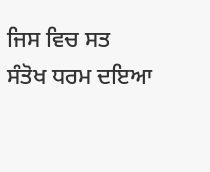ਜਿਸ ਵਿਚ ਸਤ ਸੰਤੋਖ ਧਰਮ ਦਇਆ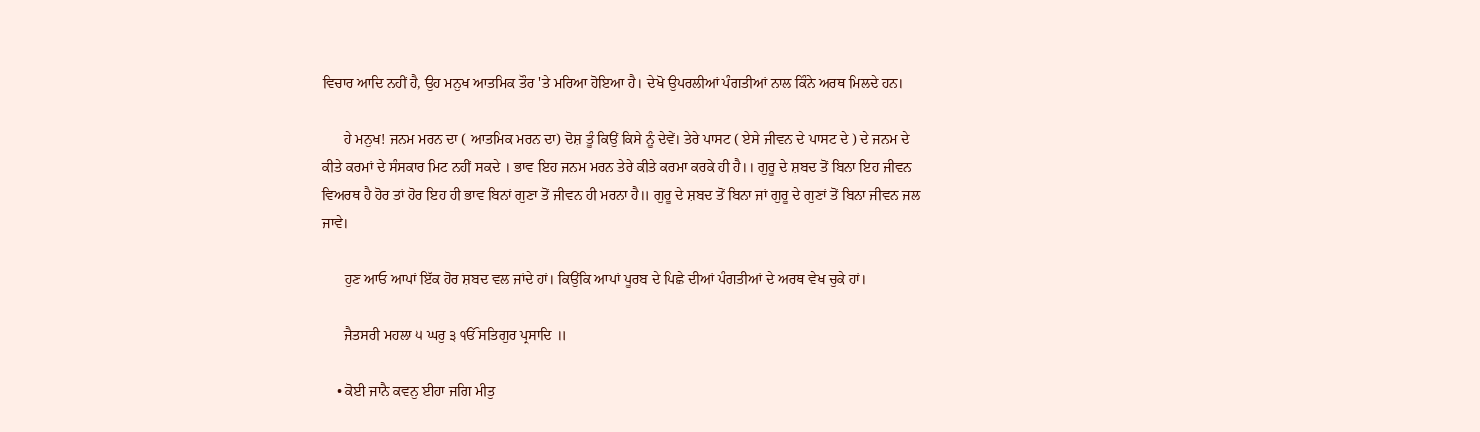ਵਿਚਾਰ ਆਦਿ ਨਹੀਂ ਹੈ, ਉਹ ਮਨੁਖ ਆਤਮਿਕ ਤੌਰ 'ਤੇ ਮਰਿਆ ਹੋਇਆ ਹੈ। ਦੇਖੋ ਉਪਰਲੀਆਂ ਪੰਗਤੀਆਂ ਨਾਲ ਕਿੰਨੇ ਅਰਥ ਮਿਲਦੇ ਹਨ।

      ਹੇ ਮਨੁਖ! ਜਨਮ ਮਰਨ ਦਾ ( ਆਤਮਿਕ ਮਰਨ ਦਾ) ਦੋਸ਼ ਤੂੰ ਕਿਉਂ ਕਿਸੇ ਨੂੰ ਦੇਵੇਂ। ਤੇਰੇ ਪਾਸਟ ( ਏਸੇ ਜੀਵਨ ਦੇ ਪਾਸਟ ਦੇ ) ਦੇ ਜਨਮ ਦੇ ਕੀਤੇ ਕਰਮਾਂ ਦੇ ਸੰਸਕਾਰ ਮਿਟ ਨਹੀਂ ਸਕਦੇ । ਭਾਵ ਇਹ ਜਨਮ ਮਰਨ ਤੇਰੇ ਕੀਤੇ ਕਰਮਾ ਕਰਕੇ ਹੀ ਹੈ।। ਗੁਰੂ ਦੇ ਸ਼ਬਦ ਤੋਂ ਬਿਨਾ ਇਹ ਜੀਵਨ ਵਿਅਰਥ ਹੈ ਹੋਰ ਤਾਂ ਹੋਰ ਇਹ ਹੀ ਭਾਵ ਬਿਨਾਂ ਗੁਣਾ ਤੋਂ ਜੀਵਨ ਹੀ ਮਰਨਾ ਹੈ॥ ਗੁਰੂ ਦੇ ਸ਼ਬਦ ਤੋਂ ਬਿਨਾ ਜਾਂ ਗੁਰੂ ਦੇ ਗੁਣਾਂ ਤੋਂ ਬਿਨਾ ਜੀਵਨ ਜਲ ਜਾਵੇ।

      ਹੁਣ ਆਓ ਆਪਾਂ ਇੱਕ ਹੋਰ ਸ਼ਬਦ ਵਲ ਜਾਂਦੇ ਹਾਂ। ਕਿਉਂਕਿ ਆਪਾਂ ਪੂਰਬ ਦੇ ਪਿਛੇ ਦੀਆਂ ਪੰਗਤੀਆਂ ਦੇ ਅਰਥ ਵੇਖ ਚੁਕੇ ਹਾਂ।

      ਜੈਤਸਰੀ ਮਹਲਾ ੫ ਘਰੁ ੩ ੴ ਸਤਿਗੁਰ ਪ੍ਰਸਾਦਿ ॥

    • ਕੋਈ ਜਾਨੈ ਕਵਨੁ ਈਹਾ ਜਗਿ ਮੀਤੁ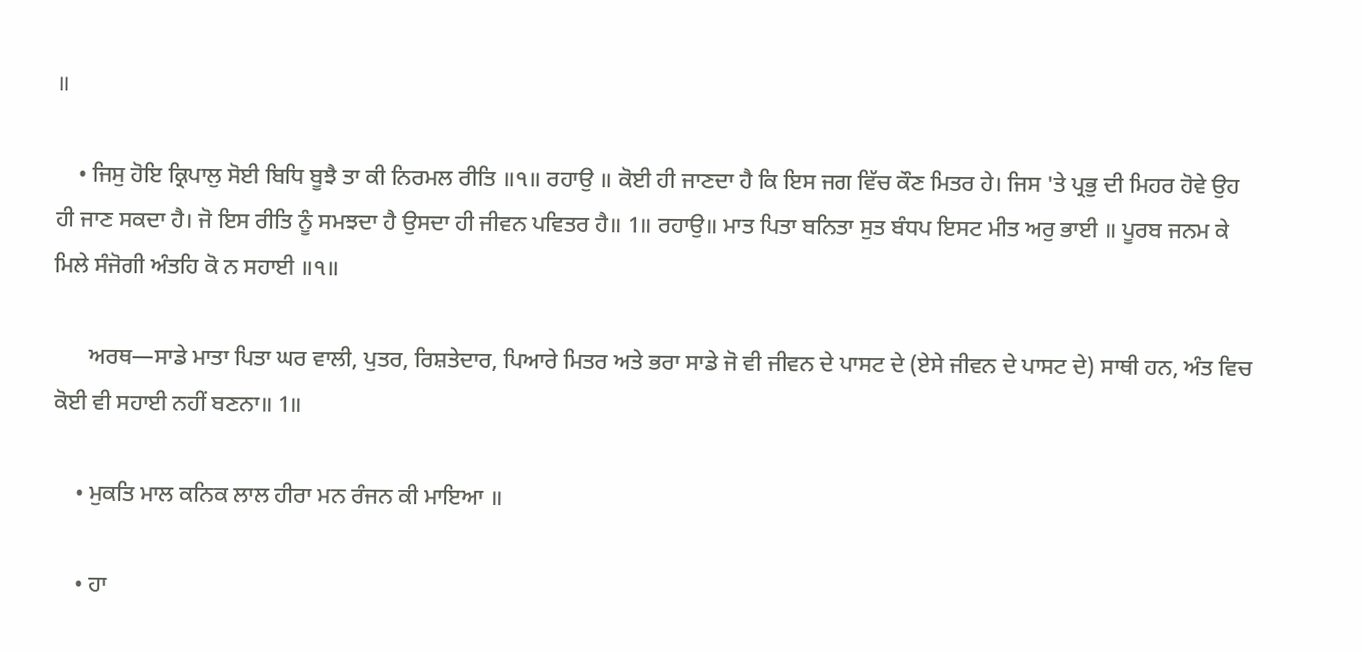॥

    • ਜਿਸੁ ਹੋਇ ਕ੍ਰਿਪਾਲੁ ਸੋਈ ਬਿਧਿ ਬੂਝੈ ਤਾ ਕੀ ਨਿਰਮਲ ਰੀਤਿ ॥੧॥ ਰਹਾਉ ॥ ਕੋਈ ਹੀ ਜਾਣਦਾ ਹੈ ਕਿ ਇਸ ਜਗ ਵਿੱਚ ਕੌਣ ਮਿਤਰ ਹੇ। ਜਿਸ 'ਤੇ ਪ੍ਰਭੁ ਦੀ ਮਿਹਰ ਹੋਵੇ ਉਹ ਹੀ ਜਾਣ ਸਕਦਾ ਹੈ। ਜੋ ਇਸ ਰੀਤਿ ਨੂੰ ਸਮਝਦਾ ਹੈ ਉਸਦਾ ਹੀ ਜੀਵਨ ਪਵਿਤਰ ਹੈ॥ 1॥ ਰਹਾਉ॥ ਮਾਤ ਪਿਤਾ ਬਨਿਤਾ ਸੁਤ ਬੰਧਪ ਇਸਟ ਮੀਤ ਅਰੁ ਭਾਈ ॥ ਪੂਰਬ ਜਨਮ ਕੇ ਮਿਲੇ ਸੰਜੋਗੀ ਅੰਤਹਿ ਕੋ ਨ ਸਹਾਈ ॥੧॥

      ਅਰਥ—ਸਾਡੇ ਮਾਤਾ ਪਿਤਾ ਘਰ ਵਾਲੀ, ਪੁਤਰ, ਰਿਸ਼ਤੇਦਾਰ, ਪਿਆਰੇ ਮਿਤਰ ਅਤੇ ਭਰਾ ਸਾਡੇ ਜੋ ਵੀ ਜੀਵਨ ਦੇ ਪਾਸਟ ਦੇ (ਏਸੇ ਜੀਵਨ ਦੇ ਪਾਸਟ ਦੇ) ਸਾਥੀ ਹਨ, ਅੰਤ ਵਿਚ ਕੋਈ ਵੀ ਸਹਾਈ ਨਹੀਂ ਬਣਨਾ॥ 1॥

    • ਮੁਕਤਿ ਮਾਲ ਕਨਿਕ ਲਾਲ ਹੀਰਾ ਮਨ ਰੰਜਨ ਕੀ ਮਾਇਆ ॥

    • ਹਾ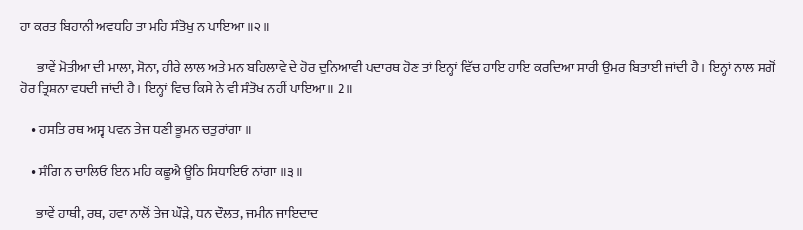ਹਾ ਕਰਤ ਬਿਹਾਨੀ ਅਵਧਹਿ ਤਾ ਮਹਿ ਸੰਤੋਖੁ ਨ ਪਾਇਆ ॥੨॥

      ਭਾਵੇਂ ਮੋਤੀਆ ਦੀ ਮਾਲਾ, ਸੋਨਾ, ਹੀਰੇ ਲਾਲ ਅਤੇ ਮਨ ਬਹਿਲਾਵੇ ਦੇ ਹੋਰ ਦੁਨਿਆਵੀ ਪਦਾਰਥ ਹੋਣ ਤਾਂ ਇਨ੍ਹਾਂ ਵਿੱਚ ਹਾਇ ਹਾਇ ਕਰਦਿਆ ਸਾਰੀ ਉਮਰ ਬਿਤਾਈ ਜਾਂਦੀ ਹੈ। ਇਨ੍ਹਾਂ ਨਾਲ ਸਗੋਂ ਹੋਰ ਤ੍ਰਿਸ਼ਨਾ ਵਧਦੀ ਜਾਂਦੀ ਹੈ। ਇਨ੍ਹਾਂ ਵਿਚ ਕਿਸੇ ਨੇ ਵੀ ਸੰਤੋਖ ਨਹੀਂ ਪਾਇਆ॥ 2॥

    • ਹਸਤਿ ਰਥ ਅਸ੍ਵ ਪਵਨ ਤੇਜ ਧਣੀ ਭੂਮਨ ਚਤੁਰਾਂਗਾ ॥

    • ਸੰਗਿ ਨ ਚਾਲਿਓ ਇਨ ਮਹਿ ਕਛੂਐ ਊਠਿ ਸਿਧਾਇਓ ਨਾਂਗਾ ॥੩॥

      ਭਾਵੇਂ ਹਾਥੀ, ਰਥ, ਹਵਾ ਨਾਲੋਂ ਤੇਜ ਘੌੜੇ, ਧਨ ਦੌਲਤ, ਜਮੀਨ ਜਾਇਦਾਦ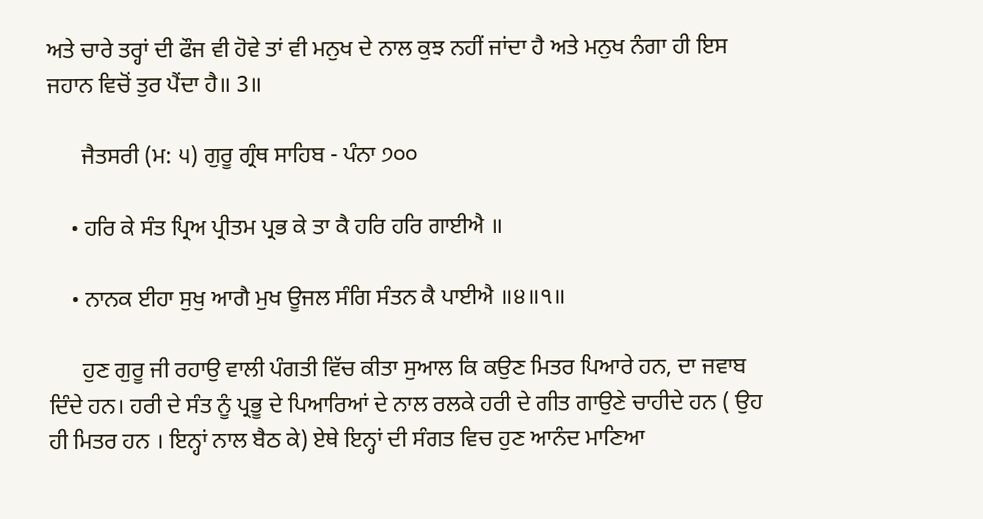ਅਤੇ ਚਾਰੇ ਤਰ੍ਹਾਂ ਦੀ ਫੌਜ ਵੀ ਹੋਵੇ ਤਾਂ ਵੀ ਮਨੁਖ ਦੇ ਨਾਲ ਕੁਝ ਨਹੀਂ ਜਾਂਦਾ ਹੈ ਅਤੇ ਮਨੁਖ ਨੰਗਾ ਹੀ ਇਸ ਜਹਾਨ ਵਿਚੋਂ ਤੁਰ ਪੈਂਦਾ ਹੈ॥ 3॥

      ਜੈਤਸਰੀ (ਮ: ੫) ਗੁਰੂ ਗ੍ਰੰਥ ਸਾਹਿਬ - ਪੰਨਾ ੭੦੦

    • ਹਰਿ ਕੇ ਸੰਤ ਪ੍ਰਿਅ ਪ੍ਰੀਤਮ ਪ੍ਰਭ ਕੇ ਤਾ ਕੈ ਹਰਿ ਹਰਿ ਗਾਈਐ ॥

    • ਨਾਨਕ ਈਹਾ ਸੁਖੁ ਆਗੈ ਮੁਖ ਊਜਲ ਸੰਗਿ ਸੰਤਨ ਕੈ ਪਾਈਐ ॥੪॥੧॥

      ਹੁਣ ਗੁਰੂ ਜੀ ਰਹਾਉ ਵਾਲੀ ਪੰਗਤੀ ਵਿੱਚ ਕੀਤਾ ਸੁਆਲ ਕਿ ਕਉਣ ਮਿਤਰ ਪਿਆਰੇ ਹਨ, ਦਾ ਜਵਾਬ ਦਿੰਦੇ ਹਨ। ਹਰੀ ਦੇ ਸੰਤ ਨੂੰ ਪ੍ਰਭੂ ਦੇ ਪਿਆਰਿਆਂ ਦੇ ਨਾਲ ਰਲਕੇ ਹਰੀ ਦੇ ਗੀਤ ਗਾਉਣੇ ਚਾਹੀਦੇ ਹਨ ( ਉਹ ਹੀ ਮਿਤਰ ਹਨ । ਇਨ੍ਹਾਂ ਨਾਲ ਬੈਠ ਕੇ) ਏਥੇ ਇਨ੍ਹਾਂ ਦੀ ਸੰਗਤ ਵਿਚ ਹੁਣ ਆਨੰਦ ਮਾਣਿਆ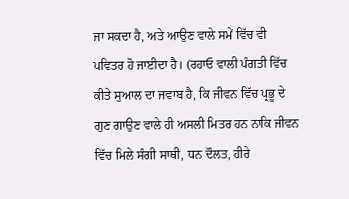ਜਾ ਸਕਦਾ ਹੈ, ਅਤੇ ਆਉਣ ਵਾਲੇ ਸਮੇਂ ਵਿੱਚ ਵੀ ਪਵਿਤਰ ਹੋ ਜਾਈਦਾ ਹੈ। (ਰਹਾਓ ਵਾਲੀ ਪੰਗਤੀ ਵਿੱਚ ਕੀਤੇ ਸੁਆਲ ਦਾ ਜਵਾਬ ਹੈ, ਕਿ ਜੀਵਨ ਵਿੱਚ ਪ੍ਰਭੂ ਦੇ ਗੁਣ ਗਾਉਣ ਵਾਲੇ ਹੀ ਅਸਲੀ ਮਿਤਰ ਹਨ ਨਾਕਿ ਜੀਵਨ ਵਿੱਚ ਮਿਲੇ ਸੰਗੀ ਸਾਥੀ, ਧਨ ਦੌਲਤ, ਹੀਰੇ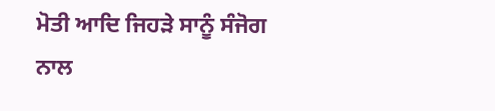ਮੋਤੀ ਆਦਿ ਜਿਹੜੇ ਸਾਨੂੰ ਸੰਜੋਗ ਨਾਲ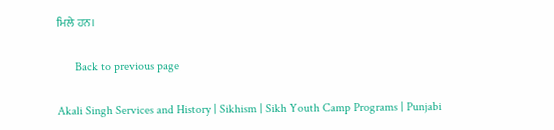ਮਿਲੇ ਹਨ।

      Back to previous page

Akali Singh Services and History | Sikhism | Sikh Youth Camp Programs | Punjabi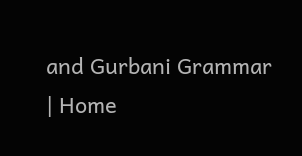and Gurbani Grammar | Home